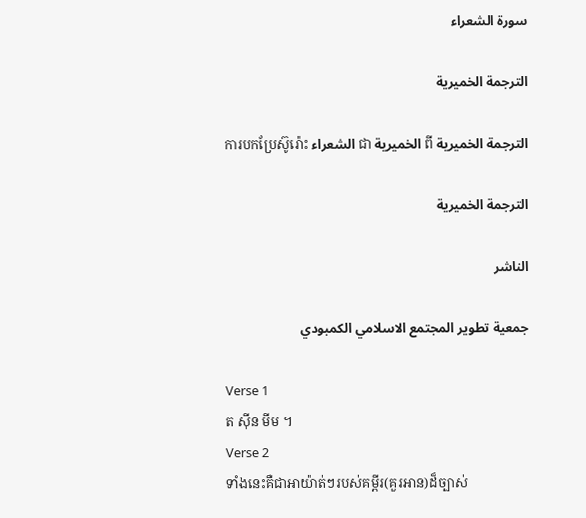سورة الشعراء

الترجمة الخميرية

ការបកប្រែស៊ូរ៉ោះ الشعراء ជា الخميرية ពី الترجمة الخميرية

الترجمة الخميرية

الناشر

جمعية تطوير المجتمع الاسلامي الكمبودي

Verse 1
ត ស៊ីន មីម ។
Verse 2
ទាំងនេះគឺជាអាយ៉ាត់ៗរបស់គម្ពីរ(គួរអាន)ដ៏ច្បាស់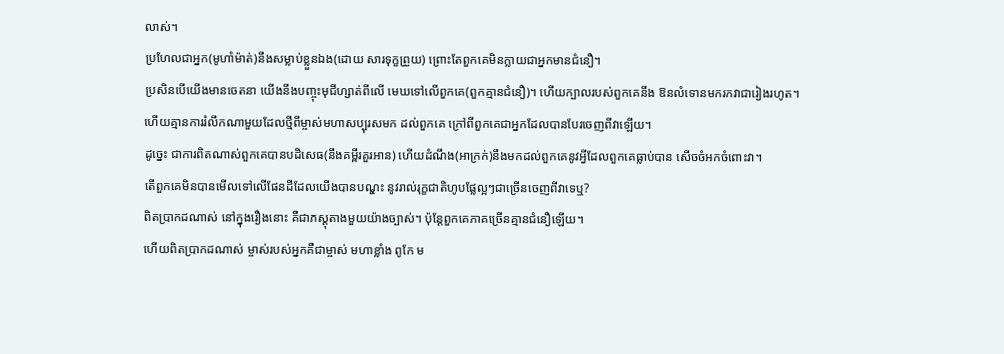លាស់។
ប្រហែលជាអ្នក(មូហាំម៉ាត់)នឹងសម្លាប់ខ្លួនឯង(ដោយ សារទុក្ខព្រួយ) ព្រោះតែពួកគេមិនក្លាយជាអ្នកមានជំនឿ។
ប្រសិនបើយើងមានចេតនា យើងនឹងបញ្ចុះមុជីហ្សាត់ពីលើ មេឃទៅលើពួកគេ(ពួកគ្មានជំនឿ)។ ហើយក្បាលរបស់ពួកគេនឹង ឱនលំទោនមករកវាជារៀងរហូត។
ហើយគ្មានការរំលឹកណាមួយដែលថ្មីពីម្ចាស់មហាសប្បុរសមក ដល់ពួកគេ ក្រៅពីពួកគេជាអ្នកដែលបានបែរចេញពីវាឡើយ។
ដូចេ្នះ ជាការពិតណាស់ពួកគេបានបដិសេធ(នឹងគម្ពីរគួរអាន) ហើយដំណឹង(អាក្រក់)នឹងមកដល់ពួកគេនូវអ្វីដែលពួកគេធ្លាប់បាន សើចចំអកចំពោះវា។
តើពួកគេមិនបានមើលទៅលើផែនដីដែលយើងបានបណុ្ដះ នូវរាល់រុក្ខជាតិហូបផ្លែល្អៗជាច្រើនចេញពីវាទេឬ?
ពិតប្រាកដណាស់ នៅក្នុងរឿងនោះ គឺជាភស្ដុតាងមួយយ៉ាងច្បាស់។ ប៉ុន្ដែពួកគេភាគច្រើនគ្មានជំនឿឡើយ។
ហើយពិតប្រាកដណាស់ ម្ចាស់របស់អ្នកគឺជាម្ចាស់ មហាខ្លាំង ពូកែ ម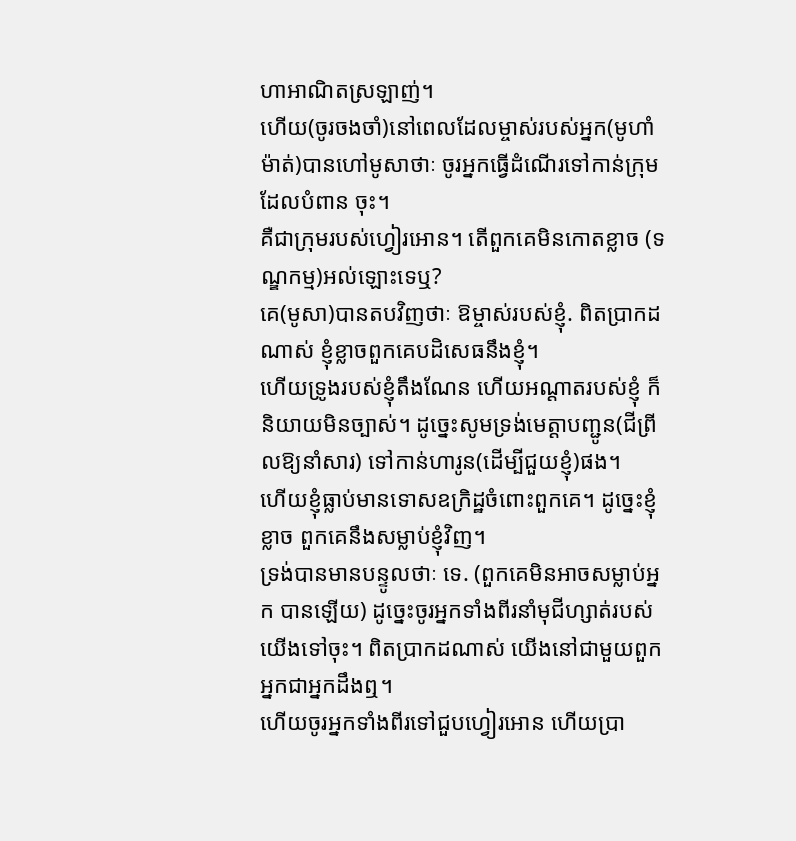ហាអាណិតស្រឡាញ់។
ហើយ(ចូរចងចាំ)នៅពេលដែលម្ចាស់របស់អ្នក(មូហាំម៉ាត់)បានហៅមូសាថាៈ ចូរអ្នកធ្វើដំណើរទៅកាន់ក្រុមដែលបំពាន ចុះ។
គឺជាក្រុមរបស់ហ្វៀរអោន។ តើពួកគេមិនកោតខ្លាច (ទណ្ឌកម្ម)អល់ឡោះទេឬ?
គេ(មូសា)បានតបវិញថាៈ ឱម្ចាស់របស់ខ្ញុំ. ពិតប្រាកដ ណាស់ ខ្ញុំខ្លាចពួកគេបដិសេធនឹងខ្ញុំ។
ហើយទ្រូងរបស់ខ្ញុំតឹងណែន ហើយអណ្ដាតរបស់ខ្ញុំ ក៏និយាយមិនច្បាស់។ ដូចេ្នះសូមទ្រង់មេត្ដាបញ្ជូន(ជីព្រីលឱ្យនាំសារ) ទៅកាន់ហារូន(ដើម្បីជួយខ្ញុំ)ផង។
ហើយខ្ញុំធ្លាប់មានទោសឧក្រិដ្ឋចំពោះពួកគេ។ ដូចេ្នះខ្ញុំខ្លាច ពួកគេនឹងសម្លាប់ខ្ញុំវិញ។
ទ្រង់បានមានបន្ទូលថាៈ ទេ. (ពួកគេមិនអាចសម្លាប់អ្នក បានឡើយ) ដូចេ្នះចូរអ្នកទាំងពីរនាំមុជីហ្សាត់របស់យើងទៅចុះ។ ពិតប្រាកដណាស់ យើងនៅជាមួយពួកអ្នកជាអ្នកដឹងឮ។
ហើយចូរអ្នកទាំងពីរទៅជួបហ្វៀរអោន ហើយប្រា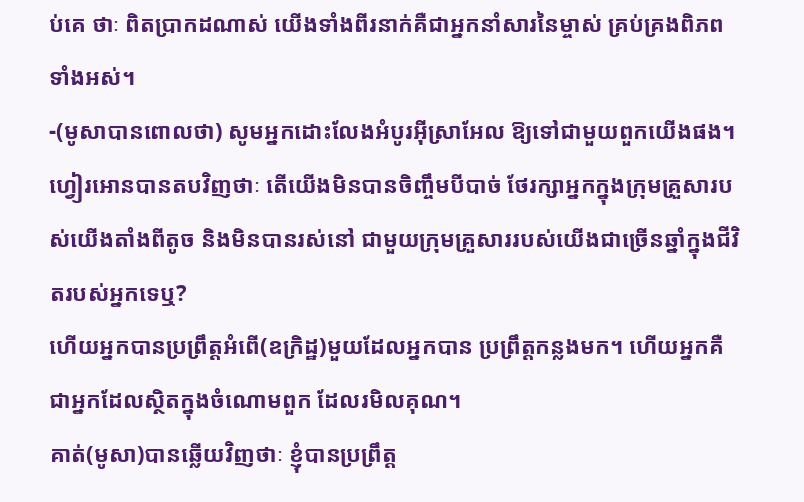ប់គេ ថាៈ ពិតប្រាកដណាស់ យើងទាំងពីរនាក់គឺជាអ្នកនាំសារនៃម្ចាស់ គ្រប់គ្រងពិភពទាំងអស់។
-(មូសាបានពោលថា) សូមអ្នកដោះលែងអំបូរអ៊ីស្រាអែល ឱ្យទៅជាមួយពួកយើងផង។
ហ្វៀរអោនបានតបវិញថាៈ តើយើងមិនបានចិញ្ចឹមបីបាច់ ថែរក្សាអ្នកក្នុងក្រុមគ្រួសារបស់យើងតាំងពីតូច និងមិនបានរស់នៅ ជាមួយក្រុមគ្រួសាររបស់យើងជាច្រើនឆ្នាំក្នុងជីវិតរបស់អ្នកទេឬ?
ហើយអ្នកបានប្រព្រឹត្ដអំពើ(ឧក្រិដ្ឋ)មួយដែលអ្នកបាន ប្រព្រឹត្ដកន្លងមក។ ហើយអ្នកគឺជាអ្នកដែលស្ថិតក្នុងចំណោមពួក ដែលរមិលគុណ។
គាត់(មូសា)បានឆ្លើយវិញថាៈ ខ្ញុំបានប្រព្រឹត្ដ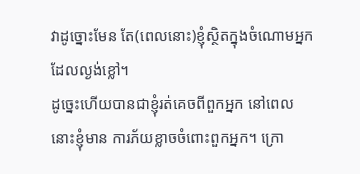វាដូច្នោះមែន តែ(ពេលនោះ)ខ្ញុំស្ថិតក្នុងចំណោមអ្នកដែលល្ងង់ខ្លៅ។
ដូចេ្នះហើយបានជាខ្ញុំរត់គេចពីពួកអ្នក នៅពេលនោះខ្ញុំមាន ការភ័យខ្លាចចំពោះពួកអ្នក។ ក្រោ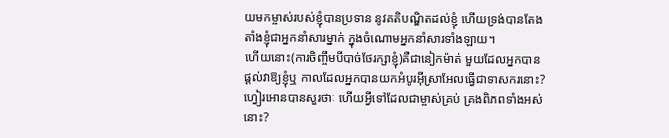យមកម្ចាស់របស់ខ្ញុំបានប្រទាន នូវគតិបណ្ឌិតដល់ខ្ញុំ ហើយទ្រង់បានតែងតាំងខ្ញុំជាអ្នកនាំសារម្នាក់ ក្នុងចំណោមអ្នកនាំសារទាំងឡាយ។
ហើយនោះ(ការចិញ្ចឹមបីបាច់ថែរក្សាខ្ញុំ)គឺជានៀកម៉ាត់ មួយដែលអ្នកបានផ្ដល់វាឱ្យខ្ញុំឬ កាលដែលអ្នកបានយកអំបូរអ៊ីស្រាអែលធ្វើជាទាសករនោះ?
ហ្វៀរអោនបានសួរថាៈ ហើយអ្វីទៅដែលជាម្ចាស់គ្រប់ គ្រងពិភពទាំងអស់នោះ?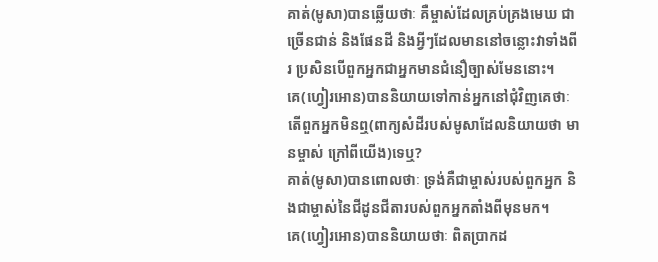គាត់(មូសា)បានឆ្លើយថាៈ គឺម្ចាស់ដែលគ្រប់គ្រងមេឃ ជាច្រើនជាន់ និងផែនដី និងអ្វីៗដែលមាននៅចន្លោះវាទាំងពីរ ប្រសិនបើពួកអ្នកជាអ្នកមានជំនឿច្បាស់មែននោះ។
គេ(ហ្វៀរអោន)បាននិយាយទៅកាន់អ្នកនៅជុំវិញគេថាៈ តើពួកអ្នកមិនឮ(ពាក្យសំដីរបស់មូសាដែលនិយាយថា មានម្ចាស់ ក្រៅពីយើង)ទេឬ?
គាត់(មូសា)បានពោលថាៈ ទ្រង់គឺជាម្ចាស់របស់ពួកអ្នក និងជាម្ចាស់នៃជីដូនជីតារបស់ពួកអ្នកតាំងពីមុនមក។
គេ(ហ្វៀរអោន)បាននិយាយថាៈ ពិតប្រាកដ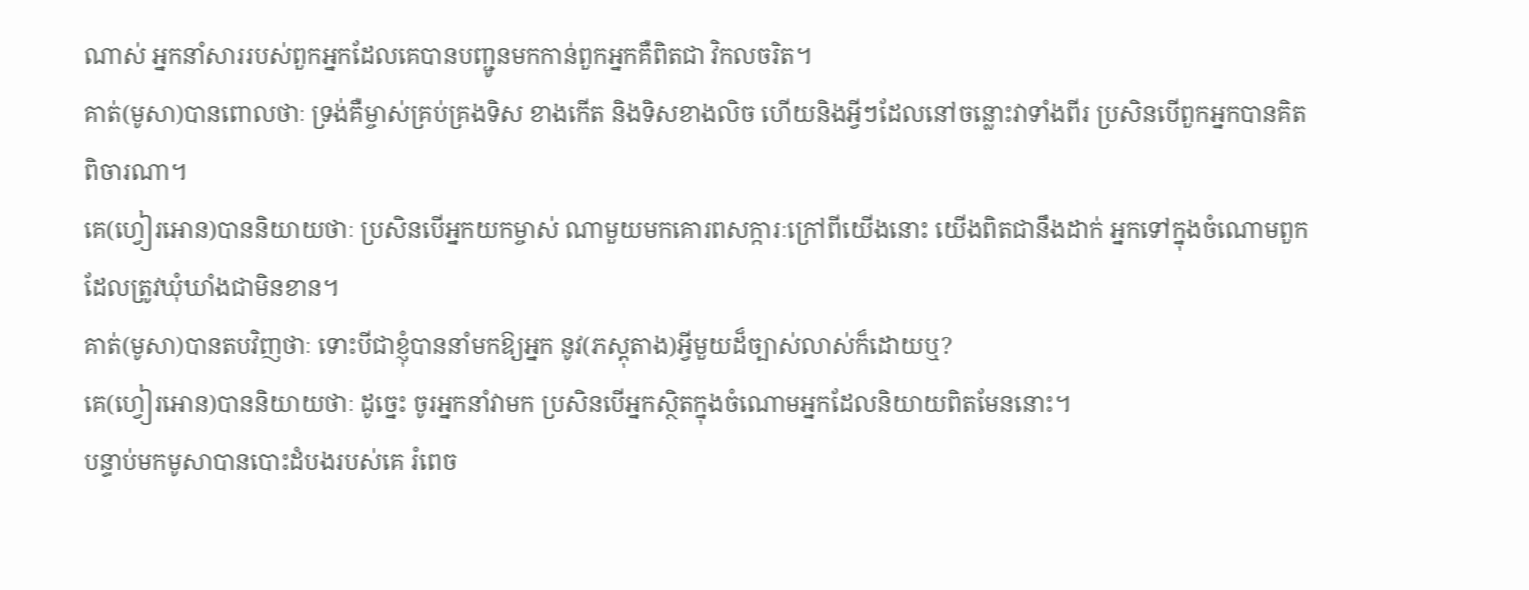ណាស់ អ្នកនាំសាររបស់ពួកអ្នកដែលគេបានបញ្ជូនមកកាន់ពួកអ្នកគឺពិតជា វិកលចរិត។
គាត់(មូសា)បានពោលថាៈ ទ្រង់គឺម្ចាស់គ្រប់គ្រងទិស ខាងកើត និងទិសខាងលិច ហើយនិងអ្វីៗដែលនៅចន្លោះវាទាំងពីរ ប្រសិនបើពួកអ្នកបានគិតពិចារណា។
គេ(ហ្វៀរអោន)បាននិយាយថាៈ ប្រសិនបើអ្នកយកម្ចាស់ ណាមួយមកគោរពសក្ការៈក្រៅពីយើងនោះ យើងពិតជានឹងដាក់ អ្នកទៅក្នុងចំណោមពួកដែលត្រូវឃុំឃាំងជាមិនខាន។
គាត់(មូសា)បានតបវិញថាៈ ទោះបីជាខ្ញុំបាននាំមកឱ្យអ្នក នូវ(ភស្ដុតាង)អ្វីមួយដ៏ច្បាស់លាស់ក៏ដោយឬ?
គេ(ហ្វៀរអោន)បាននិយាយថាៈ ដូចេ្នះ ចូរអ្នកនាំវាមក ប្រសិនបើអ្នកស្ថិតក្នុងចំណោមអ្នកដែលនិយាយពិតមែននោះ។
បន្ទាប់មកមូសាបានបោះដំបងរបស់គេ រំពេច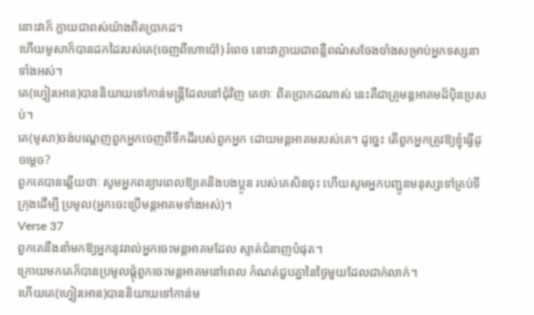នោះវាក៏ ក្លាយជាពស់យ៉ាងពិតប្រាកដ។
ហើយមូសាក៏បានដកដៃរបស់គេ(ចេញពីហោប៉ៅ) រំពេច នោះវាក្លាយជាពន្លឺពណ៌សចែងចាំងសម្រាប់អ្នកទស្សនាទាំងអស់។
គេ(ហ្វៀរអោន)បាននិយាយទៅកាន់មន្ដ្រីដែលនៅជុំវិញ គេថាៈ ពិតប្រាកដណាស់ នេះគឺជាគ្រូមន្ដអាគមដ៏ប៉ិនប្រសប់។
គេ(មូសា)ចង់បណេ្ដញពួកអ្នកចេញពីទឹកដីរបស់ពួកអ្នក ដោយមន្ដអាគមរបស់គេ។ ដូចេ្នះ តើពួកអ្នកត្រូវឱ្យខ្ញុំធ្វើដូចម្តេច?
ពួកគេបានឆ្លើយថាៈ សូមអ្នកពន្យារពេលឱ្យគេនិងបងប្អូន របស់គេសិនចុះ ហើយសូមអ្នកបញ្ជូនមនុស្សទៅគ្រប់ទីក្រុងដើម្បី ប្រមូល(អ្នកចេះប្រើមន្តអាគមទាំងអស់)។
Verse 37
ពួកគេនឹងនាំមកឱ្យអ្នកនូវរាល់អ្នកចេះមន្តអាគមដែល ស្ទាត់ជំនាញបំផុត។
ក្រោយមកគេក៏បានប្រមូលផ្ដុំពួកចេះមន្ដអាគមនៅពេល កំណត់ជួបគ្នានៃថ្ងៃមួយដែលជាក់លាក់។
ហើយគេ(ហ្វៀរអោន)បាននិយាយទៅកាន់ម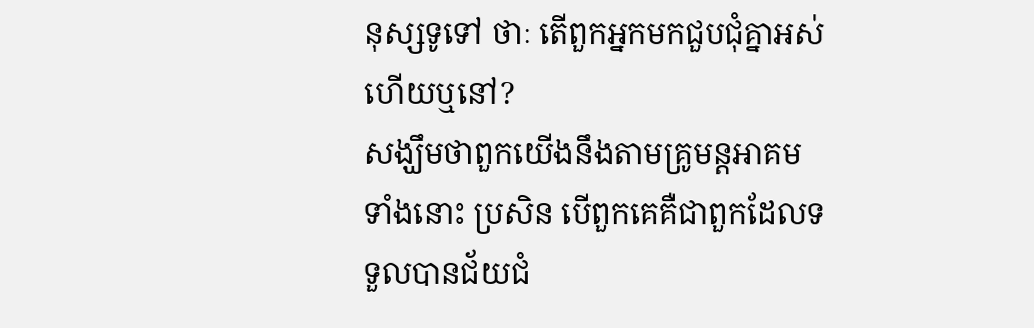នុស្សទូទៅ ថាៈ តើពួកអ្នកមកជួបជុំគ្នាអស់ហើយឬនៅ?
សង្ឃឹមថាពួកយើងនឹងតាមគ្រូមន្ដអាគមទាំងនោះ ប្រសិន បើពួកគេគឺជាពួកដែលទទួលបានជ័យជំ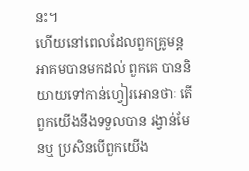នះ។
ហើយនៅពេលដែលពួកគ្រូមន្តអាគមបានមកដល់ ពួកគេ បាននិយាយទៅកាន់ហ្វៀរអោនថាៈ តើពួកយើងនឹងទទួលបាន រង្វាន់មែនឬ ប្រសិនបើពួកយើង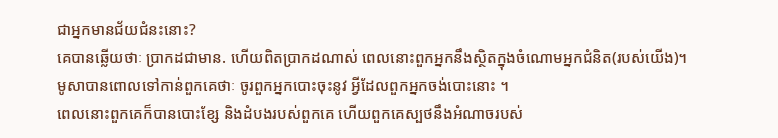ជាអ្នកមានជ័យជំនះនោះ?
គេបានឆ្លើយថាៈ ប្រាកដជាមាន. ហើយពិតប្រាកដណាស់ ពេលនោះពួកអ្នកនឹងស្ថិតក្នុងចំណោមអ្នកជំនិត(របស់យើង)។
មូសាបានពោលទៅកាន់ពួកគេថាៈ ចូរពួកអ្នកបោះចុះនូវ អ្វីដែលពួកអ្នកចង់បោះនោះ ។
ពេលនោះពួកគេក៏បានបោះខ្សែ និងដំបងរបស់ពួកគេ ហើយពួកគេស្បថនឹងអំណាចរបស់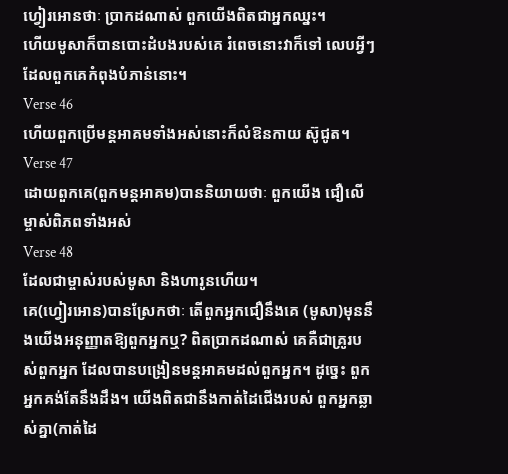ហ្វៀរអោនថាៈ ប្រាកដណាស់ ពួកយើងពិតជាអ្នកឈ្នះ។
ហើយមូសាក៏បានបោះដំបងរបស់គេ រំពេចនោះវាក៏ទៅ លេបអ្វីៗដែលពួកគេកំពុងបំភាន់នោះ។
Verse 46
ហើយពួកប្រើមន្តអាគមទាំងអស់នោះក៏លំឱនកាយ ស៊ូជូត។
Verse 47
ដោយពួកគេ(ពួកមន្ដអាគម)បាននិយាយថាៈ ពួកយើង ជឿលើម្ចាស់ពិភពទាំងអស់
Verse 48
ដែលជាម្ចាស់របស់មូសា និងហារូនហើយ។
គេ(ហ្វៀរអោន)បានស្រែកថាៈ តើពួកអ្នកជឿនឹងគេ (មូសា)មុននឹងយើងអនុញ្ញាតឱ្យពួកអ្នកឬ? ពិតប្រាកដណាស់ គេគឺជាគ្រូរបស់ពួកអ្នក ដែលបានបង្រៀនមន្ដអាគមដល់ពួកអ្នក។ ដូចេ្នះ ពួកអ្នកគង់តែនឹងដឹង។ យើងពិតជានឹងកាត់ដៃជើងរបស់ ពួកអ្នកឆ្លាស់គ្នា(កាត់ដៃ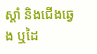ស្ដាំ និងជើងឆេ្វង ឬដៃ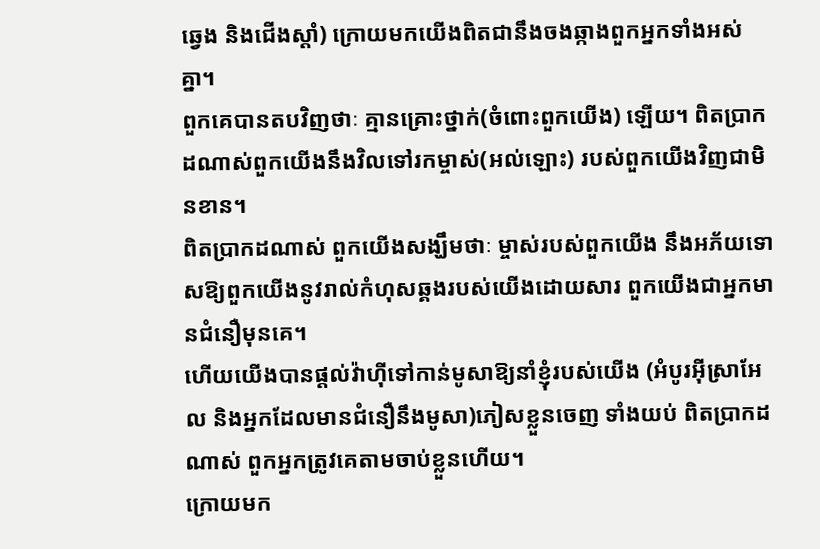ឆេ្វង និងជើងស្ដាំ) ក្រោយមកយើងពិតជានឹងចងឆ្កាងពួកអ្នកទាំងអស់គ្នា។
ពួកគេបានតបវិញថាៈ គ្មានគ្រោះថ្នាក់(ចំពោះពួកយើង) ឡើយ។ ពិតប្រាកដណាស់ពួកយើងនឹងវិលទៅរកម្ចាស់(អល់ឡោះ) របស់ពួកយើងវិញជាមិនខាន។
ពិតប្រាកដណាស់ ពួកយើងសង្ឃឹមថាៈ ម្ចាស់របស់ពួកយើង នឹងអភ័យទោសឱ្យពួកយើងនូវរាល់កំហុសឆ្គងរបស់យើងដោយសារ ពួកយើងជាអ្នកមានជំនឿមុនគេ។
ហើយយើងបានផ្ដល់វ៉ាហ៊ីទៅកាន់មូសាឱ្យនាំខ្ញុំរបស់យើង (អំបូរអ៊ីស្រាអែល និងអ្នកដែលមានជំនឿនឹងមូសា)ភៀសខ្លួនចេញ ទាំងយប់ ពិតប្រាកដណាស់ ពួកអ្នកត្រូវគេតាមចាប់ខ្លួនហើយ។
ក្រោយមក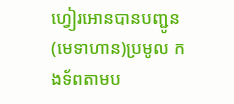ហ្វៀរអោនបានបញ្ជូន(មេទាហាន)ប្រមូល កងទ័ពតាមប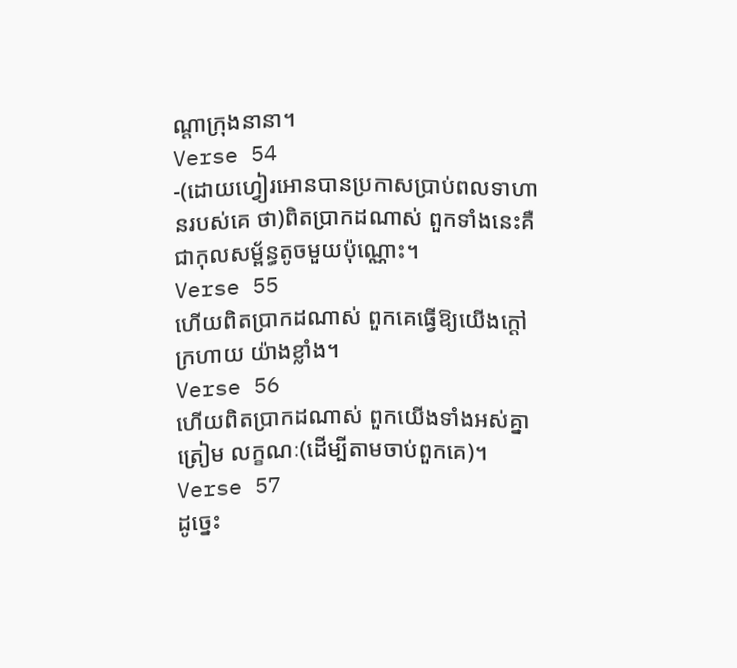ណ្ដាក្រុងនានា។
Verse 54
-(ដោយហ្វៀរអោនបានប្រកាសប្រាប់ពលទាហានរបស់គេ ថា)ពិតប្រាកដណាស់ ពួកទាំងនេះគឺជាកុលសម្ព័ន្ធតូចមួយប៉ុណ្ណោះ។
Verse 55
ហើយពិតប្រាកដណាស់ ពួកគេធ្វើឱ្យយើងក្ដៅក្រហាយ យ៉ាងខ្លាំង។
Verse 56
ហើយពិតប្រាកដណាស់ ពួកយើងទាំងអស់គ្នាត្រៀម លក្ខណៈ(ដើម្បីតាមចាប់ពួកគេ)។
Verse 57
ដូចេ្នះ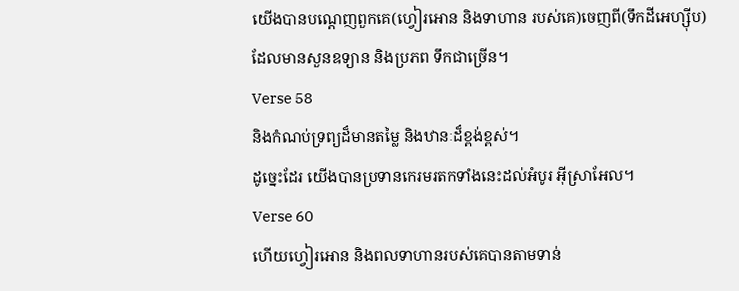យើងបានបណេ្ដញពួកគេ(ហ្វៀរអោន និងទាហាន របស់គេ)ចេញពី(ទឹកដីអេហ្ស៊ីប)ដែលមានសួនឧទ្យាន និងប្រភព ទឹកជាច្រើន។
Verse 58
និងកំណប់ទ្រព្យដ៏មានតម្លៃ និងឋានៈដ៏ខ្ពង់ខ្ពស់។
ដូចេ្នះដែរ យើងបានប្រទានកេរមរតកទាំងនេះដល់អំបូរ អ៊ីស្រាអែល។
Verse 60
ហើយហ្វៀរអោន និងពលទាហានរបស់គេបានតាមទាន់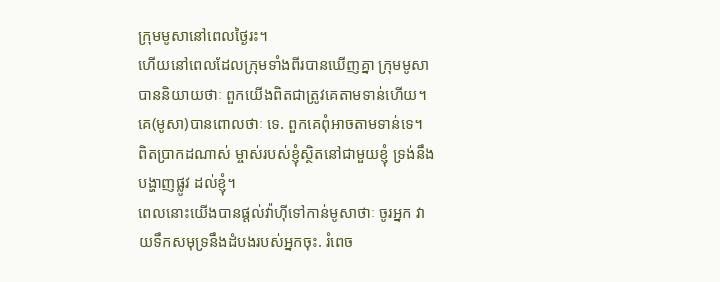ក្រុមមូសានៅពេលថ្ងៃរះ។
ហើយនៅពេលដែលក្រុមទាំងពីរបានឃើញគ្នា ក្រុមមូសា បាននិយាយថាៈ ពួកយើងពិតជាត្រូវគេតាមទាន់ហើយ។
គេ(មូសា)បានពោលថាៈ ទេ. ពួកគេពុំអាចតាមទាន់ទេ។ ពិតប្រាកដណាស់ ម្ចាស់របស់ខ្ញុំស្ថិតនៅជាមួយខ្ញុំ ទ្រង់នឹងបង្ហាញផ្លូវ ដល់ខ្ញុំ។
ពេលនោះយើងបានផ្ដល់វ៉ាហ៊ីទៅកាន់មូសាថាៈ ចូរអ្នក វាយទឹកសមុទ្រនឹងដំបងរបស់អ្នកចុះ. រំពេច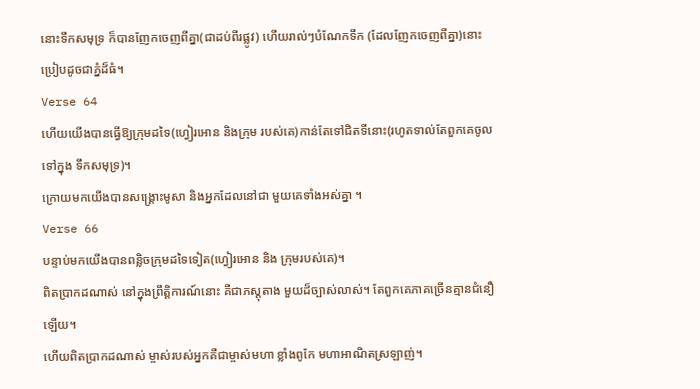នោះទឹកសមុទ្រ ក៏បានញែកចេញពីគ្នា(ជាដប់ពីរផ្លូវ) ហើយរាល់ៗបំណែកទឹក (ដែលញែកចេញពីគ្នា)នោះប្រៀបដូចជាភ្នំដ៏ធំ។
Verse 64
ហើយយើងបានធ្វើឱ្យក្រុមដទៃ(ហ្វៀរអោន និងក្រុម របស់គេ)កាន់តែទៅជិតទីនោះ(រហូតទាល់តែពួកគេចូលទៅក្នុង ទឹកសមុទ្រ)។
ក្រោយមកយើងបានសង្គ្រោះមូសា និងអ្នកដែលនៅជា មួយគេទាំងអស់គ្នា ។
Verse 66
បន្ទាប់មកយើងបានពន្លិចក្រុមដទៃទៀត(ហ្វៀរអោន និង ក្រុមរបស់គេ)។
ពិតប្រាកដណាស់ នៅក្នុងព្រឹត្ដិការណ៍នោះ គឺជាភស្ដុតាង មួយដ៏ច្បាស់លាស់។ តែពួកគេភាគច្រើនគ្មានជំនឿឡើយ។
ហើយពិតប្រាកដណាស់ ម្ចាស់របស់អ្នកគឺជាម្ចាស់មហា ខ្លាំងពូកែ មហាអាណិតស្រឡាញ់។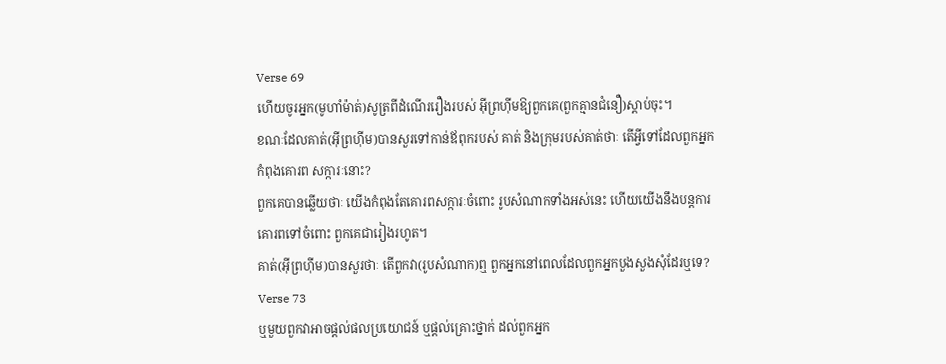Verse 69
ហើយចូរអ្នក(មូហាំម៉ាត់)សូត្រពីដំណើររឿងរបស់ អ៊ីព្រហ៊ីមឱ្យពួកគេ(ពួកគ្មានជំនឿ)ស្ដាប់ចុះ។
ខណៈដែលគាត់(អ៊ីព្រហ៊ីម)បានសួរទៅកាន់ឪពុករបស់ គាត់ និងក្រុមរបស់គាត់ថាៈ តើអ្វីទៅដែលពួកអ្នកកំពុងគោរព សក្ការៈនោះ?
ពួកគេបានឆ្លើយថាៈ យើងកំពុងតែគោរពសក្ការៈចំពោះ រូបសំណាកទាំងអស់នេះ ហើយយើងនឹងបន្ដការគោរពទៅចំពោះ ពួកគេជារៀងរហូត។
គាត់(អ៊ីព្រហ៊ីម)បានសួរថាៈ តើពួកវា(រូបសំណាក)ឮ ពួកអ្នកនៅពេលដែលពួកអ្នកបួងសួងសុំដែរឬទេ?
Verse 73
ឬមួយពួកវាអាចផ្ដល់ផលប្រយោជន៍ ឬផ្ដល់គ្រោះថ្នាក់ ដល់ពួកអ្នក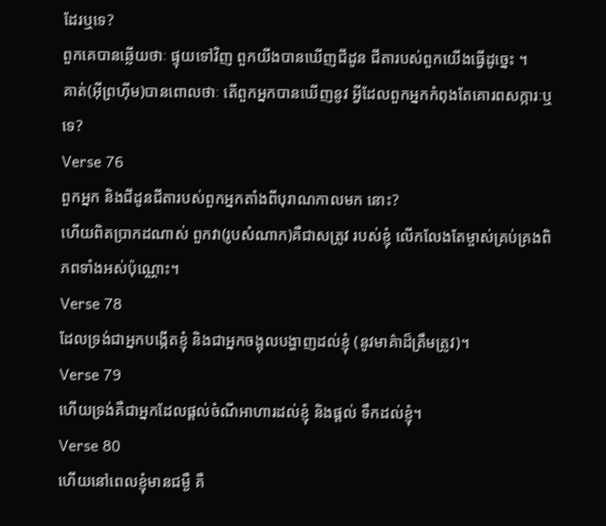ដែរឬទេ?
ពួកគេបានឆ្លើយថាៈ ផ្ទុយទៅវិញ ពួកយីងបានឃើញជីដូន ជីតារបស់ពួកយើងធ្វើដូចេ្នះ ។
គាត់(អ៊ីព្រហ៊ីម)បានពោលថាៈ តើពួកអ្នកបានឃើញនូវ អ្វីដែលពួកអ្នកកំពុងតែគោរពសក្ការៈឬទេ?
Verse 76
ពួកអ្នក និងជីដូនជីតារបស់ពួកអ្នកតាំងពីបុរាណកាលមក នោះ?
ហើយពិតប្រាកដណាស់ ពួកវា(រូបសំណាក)គឺជាសត្រូវ របស់ខ្ញុំ លើកលែងតែម្ចាស់គ្រប់គ្រងពិភពទាំងអស់ប៉ុណ្ណោះ។
Verse 78
ដែលទ្រង់ជាអ្នកបង្កើតខ្ញុំ និងជាអ្នកចង្អុលបង្ហាញដល់ខ្ញុំ (នូវមាគ៌ាដ៏ត្រឹមត្រូវ)។
Verse 79
ហើយទ្រង់គឺជាអ្នកដែលផ្ដល់ចំណីអាហារដល់ខ្ញុំ និងផ្ដល់ ទឹកដល់ខ្ញុំ។
Verse 80
ហើយនៅពេលខ្ញុំមានជម្ងឺ គឺ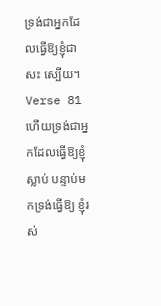ទ្រង់ជាអ្នកដែលធ្វើឱ្យខ្ញុំជាសះ ស្បើយ។
Verse 81
ហើយទ្រង់ជាអ្នកដែលធ្វើឱ្យខ្ញុំស្លាប់ បន្ទាប់មកទ្រង់ធ្វើឱ្យ ខ្ញុំរស់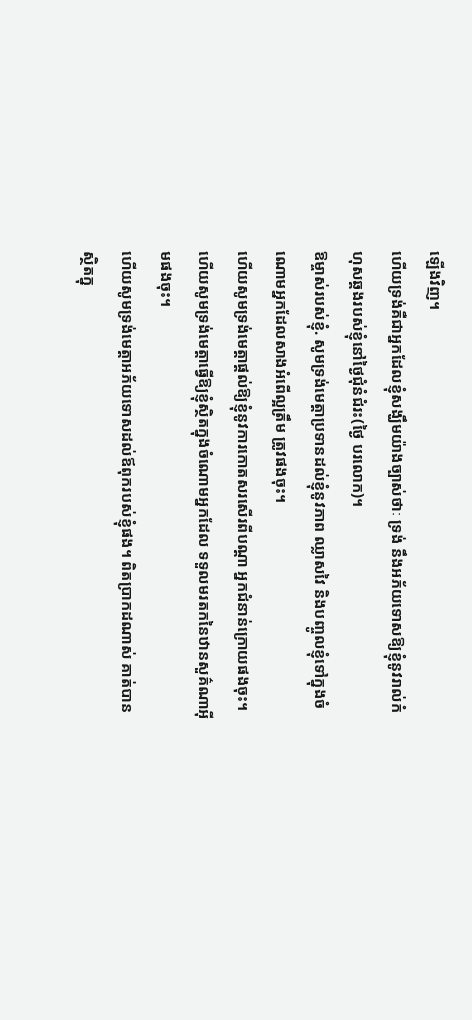ឡើងវិញ។
ហើយទ្រង់គឺជាអ្នកដែលខ្ញុំសង្ឃឹមយ៉ាងច្បាស់ថាៈ ទ្រង់ នឹងអភ័យទោសឱ្យខ្ញុំនូវរាល់កំហុសឆ្គងរបស់ខ្ញុំនៅថ្ងៃជុំនំជំរះ(ថ្ងៃ បរលោក)។
ឱម្ចាស់របស់ខ្ញុំ. សូមទ្រង់មេត្ដាប្រទានដល់ខ្ញុំនូវភាព ឈ្លាសវៃ និងបញ្ចូលខ្ញុំទៅក្នុងចំណោមអ្នកដែលសាងអំពើល្អត្រឹម ត្រូវផងចុះ។
ហើយសូមទ្រង់មេត្ដាផ្ដល់ឱ្យខ្ញុំនូវការកោតសរសើរពីបណ្ដា អ្នកជំនាន់ក្រោយផងចុះ។
ហើយសូមទ្រង់មេត្ដាធ្វើឱ្យខ្ញុំស្ថិតក្នុងចំណោមអ្នកដែល ទទួលមរតកនៃឋានសួគ៌ណាអ៊ីមផងចុះ។
ហើយសូមទ្រង់មេត្ដាអភ័យទោសដល់ឪពុករបស់ខ្ញុំផង។ ពិតប្រាកដណាស់ គាត់បានស្ថិតក្នុ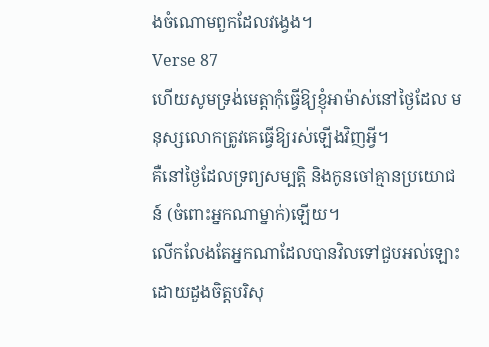ងចំណោមពួកដែលវងេ្វង។
Verse 87
ហើយសូមទ្រង់មេត្ដាកុំធ្វើឱ្យខ្ញុំអាម៉ាស់នៅថ្ងៃដែល មនុស្សលោកត្រូវគេធ្វើឱ្យរស់ឡើងវិញអ្វី។
គឺនៅថ្ងៃដែលទ្រព្យសម្បត្ដិ និងកូនចៅគ្មានប្រយោជន៍ (ចំពោះអ្នកណាម្នាក់)ឡើយ។
លើកលែងតែអ្នកណាដែលបានវិលទៅជួបអល់ឡោះ ដោយដួងចិត្ដបរិសុ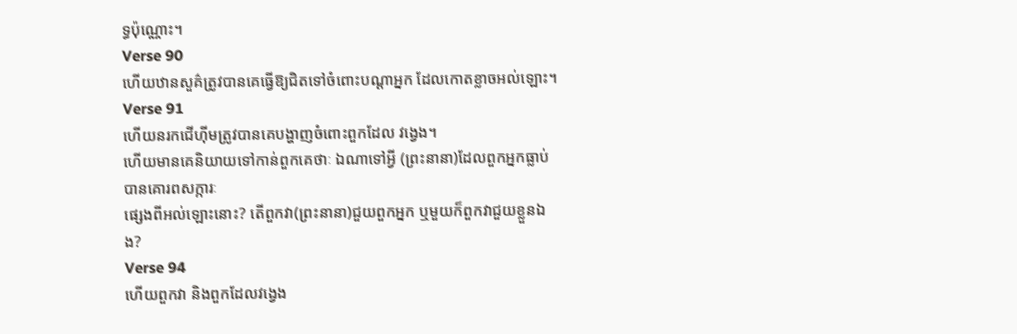ទ្ធប៉ុណ្ណោះ។
Verse 90
ហើយឋានសួគ៌ត្រូវបានគេធ្វើឱ្យជិតទៅចំពោះបណ្ដាអ្នក ដែលកោតខ្លាចអល់ឡោះ។
Verse 91
ហើយនរកជើហ៊ីមត្រូវបានគេបង្ហាញចំពោះពួកដែល វងេ្វង។
ហើយមានគេនិយាយទៅកាន់ពួកគេថាៈ ឯណាទៅអ្វី (ព្រះនានា)ដែលពួកអ្នកធ្លាប់បានគោរពសក្ការៈ
ផេ្សងពីអល់ឡោះនោះ? តើពួកវា(ព្រះនានា)ជួយពួកអ្នក ឬមួយក៏ពួកវាជួយខ្លួនឯង?
Verse 94
ហើយពួកវា និងពួកដែលវងេ្វង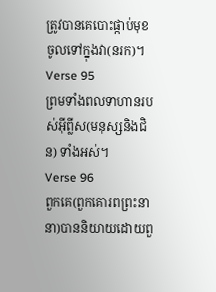ត្រូវបានគេបោះផ្កាប់មុខ ចូលទៅក្នុងវា(នរក)។
Verse 95
ព្រមទាំងពលទាហានរបស់អ៊ីព្លីស(មនុស្សនិងជិន) ទាំងអស់។
Verse 96
ពួកគេ(ពួកគោរពព្រះនានា)បាននិយាយដោយពួ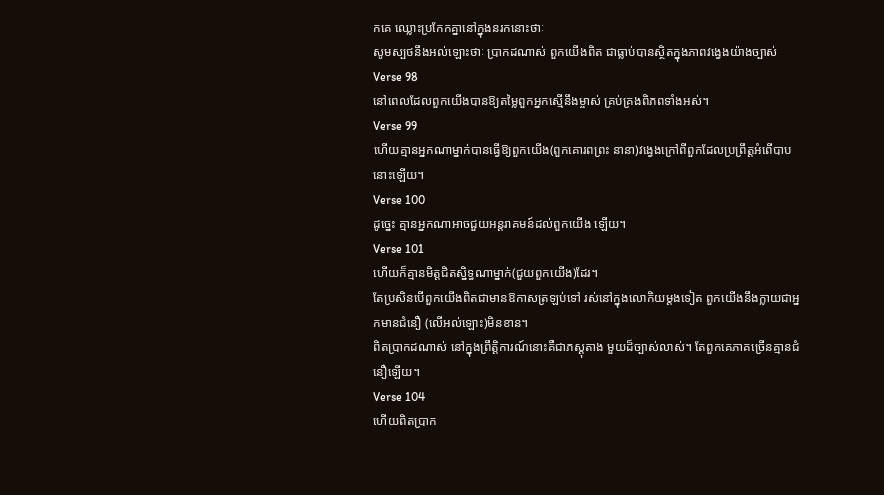កគេ ឈ្លោះប្រកែកគ្នានៅក្នុងនរកនោះថាៈ
សូមស្បថនឹងអល់ឡោះថាៈ ប្រាកដណាស់ ពួកយើងពិត ជាធ្លាប់បានស្ថិតក្នុងភាពវងេ្វងយ៉ាងច្បាស់
Verse 98
នៅពេលដែលពួកយើងបានឱ្យតម្លៃពួកអ្នកស្មើនឹងម្ចាស់ គ្រប់គ្រងពិភពទាំងអស់។
Verse 99
ហើយគ្មានអ្នកណាម្នាក់បានធ្វើឱ្យពួកយើង(ពួកគោរពព្រះ នានា)វងេ្វងក្រៅពីពួកដែលប្រព្រឹត្ដអំពើបាបនោះឡើយ។
Verse 100
ដូចេ្នះ គ្មានអ្នកណាអាចជួយអន្ដរាគមន៍ដល់ពួកយើង ឡើយ។
Verse 101
ហើយក៏គ្មានមិត្ដជិតស្និទ្ធណាម្នាក់(ជួយពួកយើង)ដែរ។
តែប្រសិនបើពួកយើងពិតជាមានឱកាសត្រឡប់ទៅ រស់នៅក្នុងលោកិយម្ដងទៀត ពួកយើងនឹងក្លាយជាអ្នកមានជំនឿ (លើអល់ឡោះ)មិនខាន។
ពិតប្រាកដណាស់ នៅក្នុងព្រឹត្ដិការណ៍នោះគឺជាភស្ដុតាង មួយដ៏ច្បាស់លាស់។ តែពួកគេភាគច្រើនគ្មានជំនឿឡើយ។
Verse 104
ហើយពិតប្រាក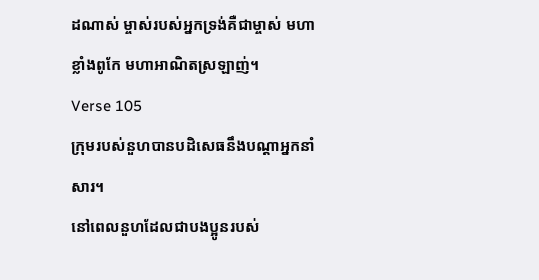ដណាស់ ម្ចាស់របស់អ្នកទ្រង់គឺជាម្ចាស់ មហាខ្លាំងពូកែ មហាអាណិតស្រឡាញ់។
Verse 105
ក្រុមរបស់នួហបានបដិសេធនឹងបណ្ដាអ្នកនាំសារ។
នៅពេលនួហដែលជាបងប្អូនរបស់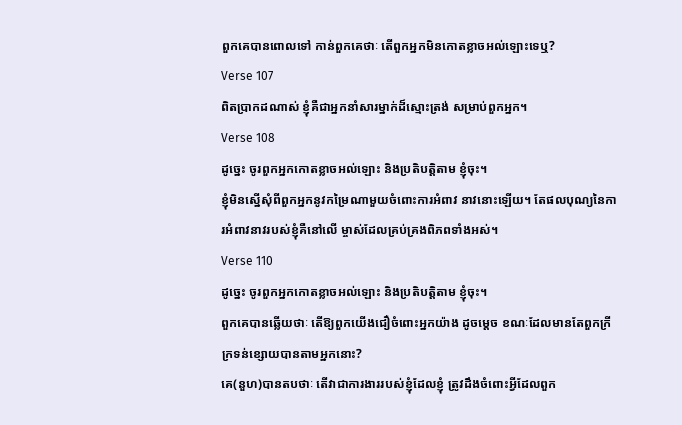ពួកគេបានពោលទៅ កាន់ពួកគេថាៈ តើពួកអ្នកមិនកោតខ្លាចអល់ឡោះទេឬ?
Verse 107
ពិតប្រាកដណាស់ ខ្ញុំគឺជាអ្នកនាំសារម្នាក់ដ៏ស្មោះត្រង់ សម្រាប់ពួកអ្នក។
Verse 108
ដូចេ្នះ ចូរពួកអ្នកកោតខ្លាចអល់ឡោះ និងប្រតិបត្ដិតាម ខ្ញុំចុះ។
ខ្ញុំមិនស្នើសុំពីពួកអ្នកនូវកម្រៃណាមួយចំពោះការអំពាវ នាវនោះឡើយ។ តែផលបុណ្យនៃការអំពាវនាវរបស់ខ្ញុំគឺនៅលើ ម្ចាស់ដែលគ្រប់គ្រងពិភពទាំងអស់។
Verse 110
ដូចេ្នះ ចូរពួកអ្នកកោតខ្លាចអល់ឡោះ និងប្រតិបត្ដិតាម ខ្ញុំចុះ។
ពួកគេបានឆ្លើយថាៈ តើឱ្យពួកយើងជឿចំពោះអ្នកយ៉ាង ដូចមេ្ដច ខណៈដែលមានតែពួកក្រីក្រទន់ខ្សោយបានតាមអ្នកនោះ?
គេ(នួហ)បានតបថាៈ តើវាជាការងាររបស់ខ្ញុំដែលខ្ញុំ ត្រូវដឹងចំពោះអ្វីដែលពួក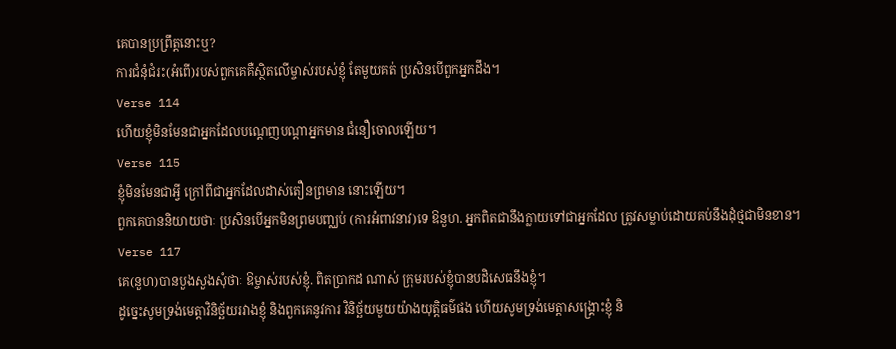គេបានប្រព្រឹត្ដនោះឬ?
ការជំនុំជំរះ(អំពើ)របស់ពួកគេគឺស្ថិតលើម្ចាស់របស់ខ្ញុំ តែមួយគត់ ប្រសិនបើពួកអ្នកដឹង។
Verse 114
ហើយខ្ញុំមិនមែនជាអ្នកដែលបណេ្ដញបណ្ដាអ្នកមាន ជំនឿចោលឡើយ។
Verse 115
ខ្ញុំមិនមែនជាអ្វី ក្រៅពីជាអ្នកដែលដាស់តឿនព្រមាន នោះឡើយ។
ពួកគេបាននិយាយថាៈ ប្រសិនបើអ្នកមិនព្រមបពា្ឈប់ (ការអំពាវនាវ)ទេ ឱនួហ. អ្នកពិតជានឹងក្លាយទៅជាអ្នកដែល ត្រូវសម្លាប់ដោយគប់នឹងដុំថ្មជាមិនខាន។
Verse 117
គេ(នួហ)បានបួងសួងសុំថាៈ ឱម្ចាស់របស់ខ្ញុំ. ពិតប្រាកដ ណាស់ ក្រុមរបស់ខ្ញុំបានបដិសេធនឹងខ្ញុំ។
ដូចេ្នះសូមទ្រង់មេត្ដាវិនិច្ឆ័យរវាងខ្ញុំ និងពួកគេនូវការ វិនិច្ឆ័យមួយយ៉ាងយុត្ដិធម៌ផង ហើយសូមទ្រង់មេត្ដាសង្គ្រោះខ្ញុំ និ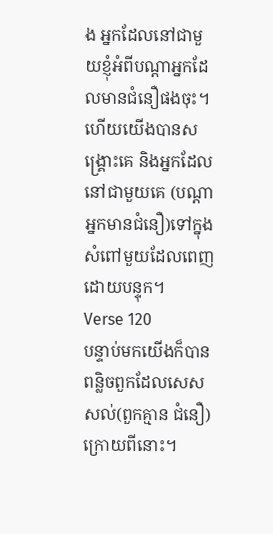ង អ្នកដែលនៅជាមួយខ្ញុំអំពីបណ្ដាអ្នកដែលមានជំនឿផងចុះ។
ហើយយើងបានសង្គ្រោះគេ និងអ្នកដែលនៅជាមួយគេ (បណ្ដាអ្នកមានជំនឿ)ទៅក្នុងសំពៅមួយដែលពេញដោយបន្ទុក។
Verse 120
បន្ទាប់មកយើងក៏បានពន្លិចពួកដែលសេសសល់(ពួកគ្មាន ជំនឿ)ក្រោយពីនោះ។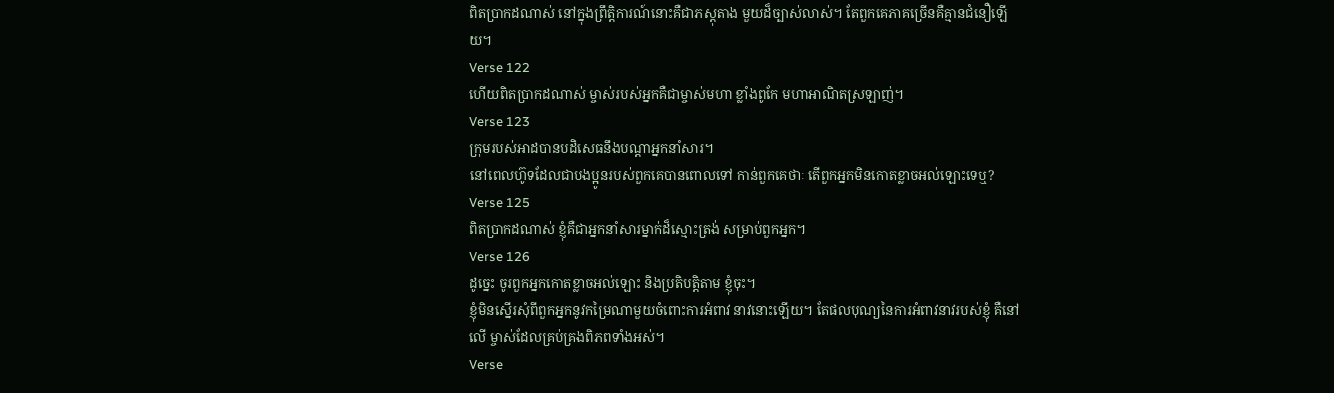ពិតប្រាកដណាស់ នៅក្នុងព្រឹត្ដិការណ៍នោះគឺជាភស្ដុតាង មួយដ៏ច្បាស់លាស់។ តែពួកគេភាគច្រើនគឺគ្មានជំនឿឡើយ។
Verse 122
ហើយពិតប្រាកដណាស់ ម្ចាស់របស់អ្នកគឺជាម្ចាស់មហា ខ្លាំងពូកែ មហាអាណិតស្រឡាញ់។
Verse 123
ក្រុមរបស់អាដបានបដិសេធនឹងបណ្ដាអ្នកនាំសារ។
នៅពេលហ៊ូទដែលជាបងប្អូនរបស់ពួកគេបានពោលទៅ កាន់ពួកគេថាៈ តើពួកអ្នកមិនកោតខ្លាចអល់ឡោះទេឬ?
Verse 125
ពិតប្រាកដណាស់ ខ្ញុំគឺជាអ្នកនាំសារម្នាក់ដ៏ស្មោះត្រង់ សម្រាប់ពួកអ្នក។
Verse 126
ដូចេ្នះ ចូរពួកអ្នកកោតខ្លាចអល់ឡោះ និងប្រតិបត្ដិតាម ខ្ញុំចុះ។
ខ្ញុំមិនស្នើរសុំពីពួកអ្នកនូវកម្រៃណាមួយចំពោះការអំពាវ នាវនោះឡើយ។ តែផលបុណ្យនៃការអំពាវនាវរបស់ខ្ញុំ គឺនៅលើ ម្ចាស់ដែលគ្រប់គ្រងពិភពទាំងអស់។
Verse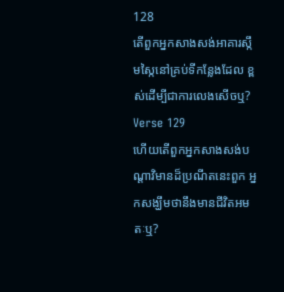128
តើពួកអ្នកសាងសង់អាគារស្កឹមស្កៃនៅគ្រប់ទីកន្លែងដែល ខ្ពស់ដើម្បីជាការលេងសើចឬ?
Verse 129
ហើយតើពួកអ្នកសាងសង់បណ្ដាវិមានដ៏ប្រណីតនេះពួក អ្នកសង្ឃឹមថានឹងមានជីវិតអមតៈឬ?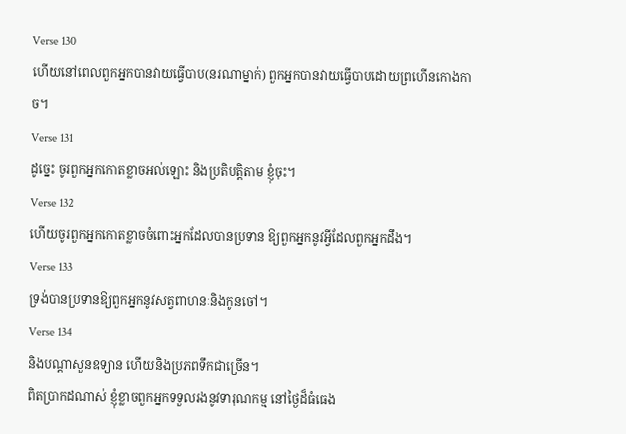Verse 130
ហើយនៅពេលពួកអ្នកបានវាយធ្វើបាប(នរណាម្នាក់) ពួកអ្នកបានវាយធ្វើបាបដោយព្រហើនកោងកាច។
Verse 131
ដូចេ្នះ ចូរពួកអ្នកកោតខ្លាចអល់ឡោះ និងប្រតិបត្ដិតាម ខ្ញុំចុះ។
Verse 132
ហើយចូរពួកអ្នកកោតខ្លាចចំពោះអ្នកដែលបានប្រទាន ឱ្យពួកអ្នកនូវអ្វីដែលពួកអ្នកដឹង។
Verse 133
ទ្រង់បានប្រទានឱ្យពួកអ្នកនូវសត្វពាហនៈនិងកូនចៅ។
Verse 134
និងបណ្ដាសួនឧទ្យាន ហើយនិងប្រភពទឹកជាច្រើន។
ពិតប្រាកដណាស់ ខ្ញុំខ្លាចពួកអ្នកទទួលរងនូវទារុណកម្ម នៅថ្ងៃដ៏ធំធេង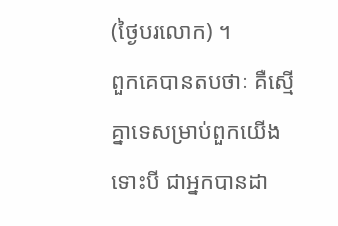(ថ្ងៃបរលោក) ។
ពួកគេបានតបថាៈ គឺស្មើគ្នាទេសម្រាប់ពួកយើង ទោះបី ជាអ្នកបានដា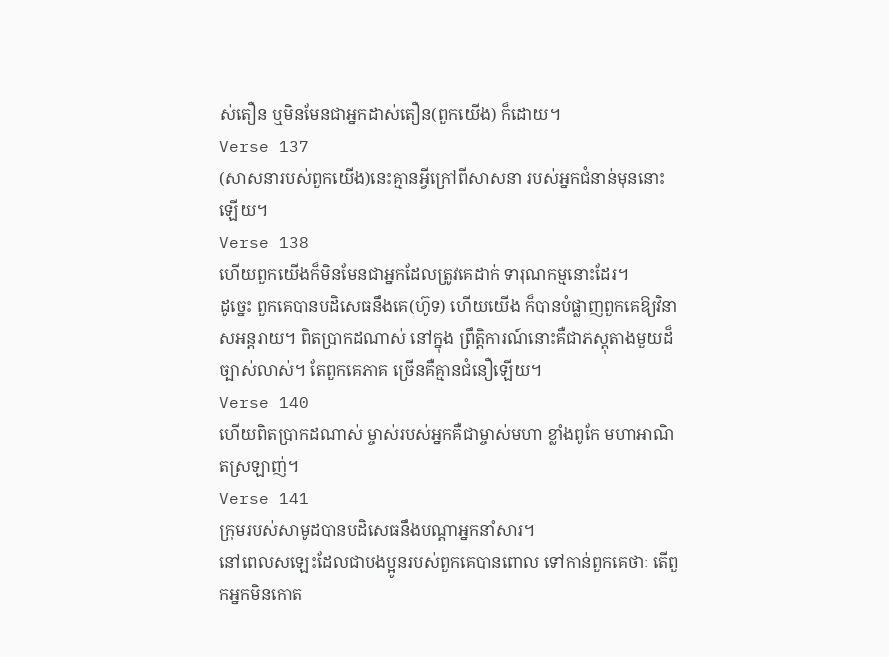ស់តឿន ឬមិនមែនជាអ្នកដាស់តឿន(ពួកយើង) ក៏ដោយ។
Verse 137
(សាសនារបស់ពួកយើង)នេះគ្មានអ្វីក្រៅពីសាសនា របស់អ្នកជំនាន់មុននោះឡើយ។
Verse 138
ហើយពួកយើងក៏មិនមែនជាអ្នកដែលត្រូវគេដាក់ ទារុណកម្មនោះដែរ។
ដូចេ្នះ ពួកគេបានបដិសេធនឹងគេ(ហ៊ូទ) ហើយយើង ក៏បានបំផ្លាញពួកគេឱ្យវិនាសអន្ដរាយ។ ពិតប្រាកដណាស់ នៅក្នុង ព្រឹត្ដិការណ៍នោះគឺជាភស្ដុតាងមួយដ៏ច្បាស់លាស់។ តែពួកគេភាគ ច្រើនគឺគ្មានជំនឿឡើយ។
Verse 140
ហើយពិតប្រាកដណាស់ ម្ចាស់របស់អ្នកគឺជាម្ចាស់មហា ខ្លាំងពូកែ មហាអាណិតស្រឡាញ់។
Verse 141
ក្រុមរបស់សាមូដបានបដិសេធនឹងបណ្ដាអ្នកនាំសារ។
នៅពេលសឡេះដែលជាបងប្អូនរបស់ពួកគេបានពោល ទៅកាន់ពួកគេថាៈ តើពួកអ្នកមិនកោត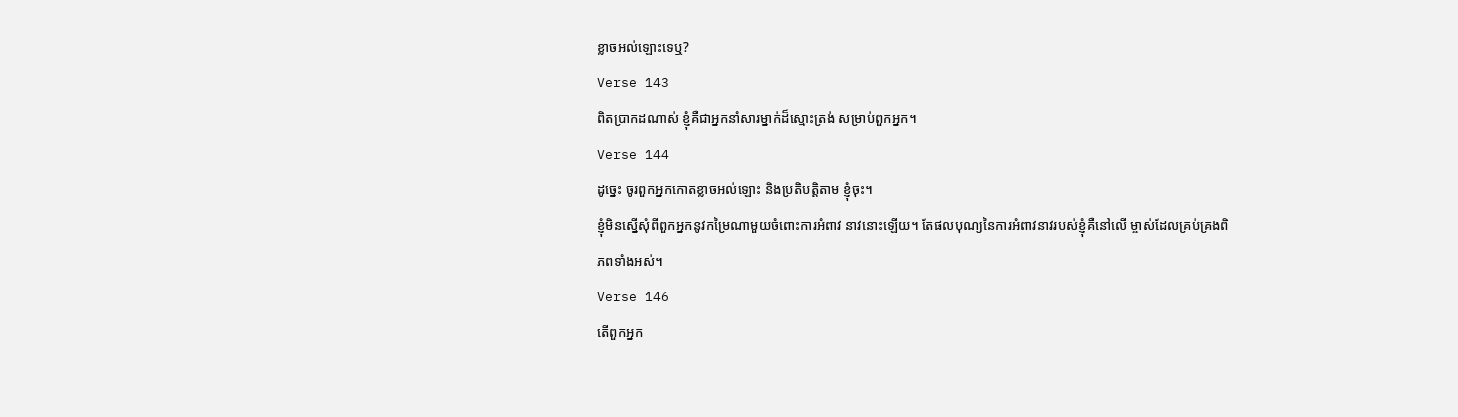ខ្លាចអល់ឡោះទេឬ?
Verse 143
ពិតប្រាកដណាស់ ខ្ញុំគឺជាអ្នកនាំសារម្នាក់ដ៏ស្មោះត្រង់ សម្រាប់ពួកអ្នក។
Verse 144
ដូចេ្នះ ចូរពួកអ្នកកោតខ្លាចអល់ឡោះ និងប្រតិបត្ដិតាម ខ្ញុំចុះ។
ខ្ញុំមិនស្នើសុំពីពួកអ្នកនូវកម្រៃណាមួយចំពោះការអំពាវ នាវនោះឡើយ។ តែផលបុណ្យនៃការអំពាវនាវរបស់ខ្ញុំគឺនៅលើ ម្ចាស់ដែលគ្រប់គ្រងពិភពទាំងអស់។
Verse 146
តើពួកអ្នក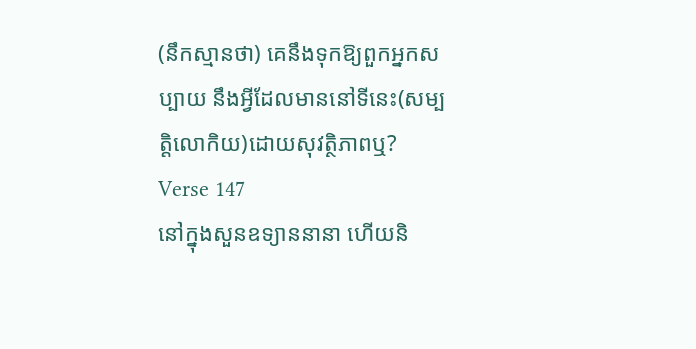(នឹកស្មានថា) គេនឹងទុកឱ្យពួកអ្នកសប្បាយ នឹងអ្វីដែលមាននៅទីនេះ(សម្បត្ដិលោកិយ)ដោយសុវតិ្ថភាពឬ?
Verse 147
នៅក្នុងសួនឧទ្យាននានា ហើយនិ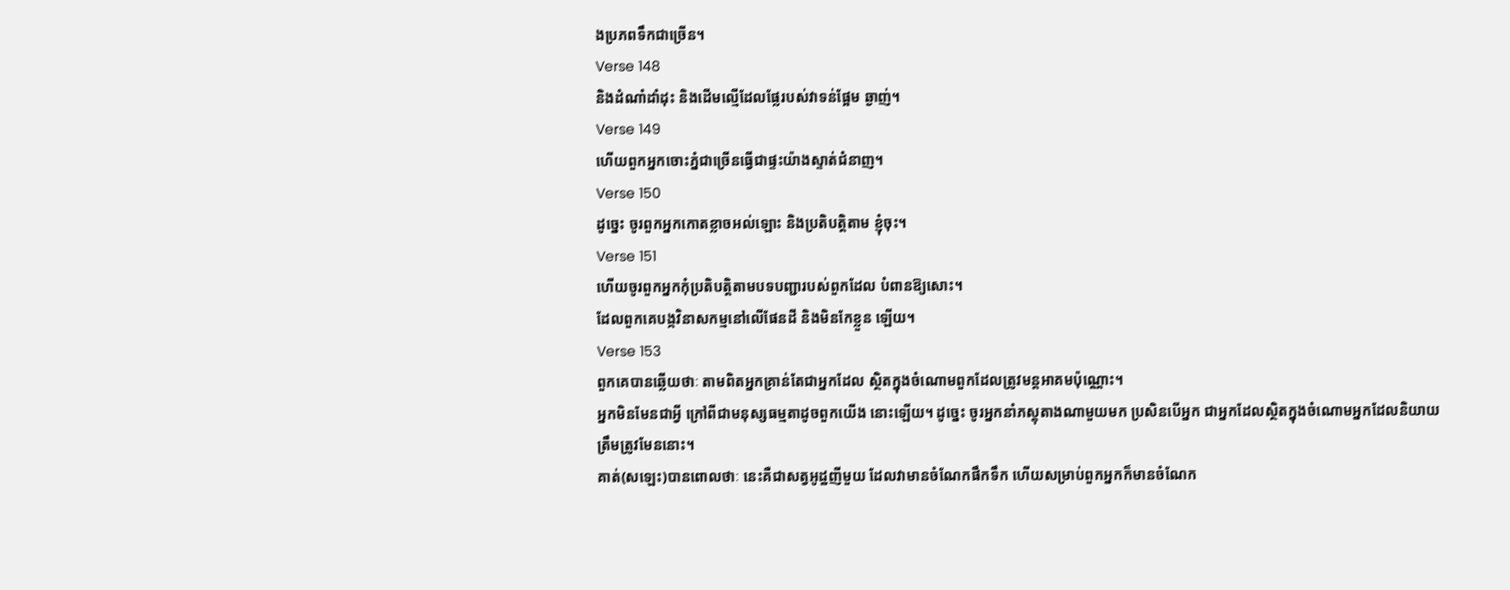ងប្រភពទឹកជាច្រើន។
Verse 148
និងដំណាំដាំដុះ និងដើមល្មើដែលផ្លែរបស់វាទន់ផ្អែម ឆ្ងាញ់។
Verse 149
ហើយពួកអ្នកចោះភ្នំជាច្រើនធ្វើជាផ្ទះយ៉ាងស្ទាត់ជំនាញ។
Verse 150
ដូចេ្នះ ចូរពួកអ្នកកោតខ្លាចអល់ឡោះ និងប្រតិបត្ដិតាម ខ្ញុំចុះ។
Verse 151
ហើយចូរពួកអ្នកកុំប្រតិបត្ដិតាមបទបញ្ជារបស់ពួកដែល បំពានឱ្យសោះ។
ដែលពួកគេបង្កវិនាសកម្មនៅលើផែនដី និងមិនកែខ្លួន ឡើយ។
Verse 153
ពួកគេបានឆ្លើយថាៈ តាមពិតអ្នកគ្រាន់តែជាអ្នកដែល ស្ថិតក្នុងចំណោមពួកដែលត្រូវមន្ដអាគមប៉ុណ្ណោះ។
អ្នកមិនមែនជាអ្វី ក្រៅពីជាមនុស្សធម្មតាដូចពួកយើង នោះឡើយ។ ដូចេ្នះ ចូរអ្នកនាំភស្ដុតាងណាមួយមក ប្រសិនបើអ្នក ជាអ្នកដែលស្ថិតក្នុងចំណោមអ្នកដែលនិយាយត្រឹមត្រូវមែននោះ។
គាត់(សឡេះ)បានពោលថាៈ នេះគឺជាសត្វអូដ្ឋញីមួយ ដែលវាមានចំណែកផឹកទឹក ហើយសម្រាប់ពួកអ្នកក៏មានចំណែក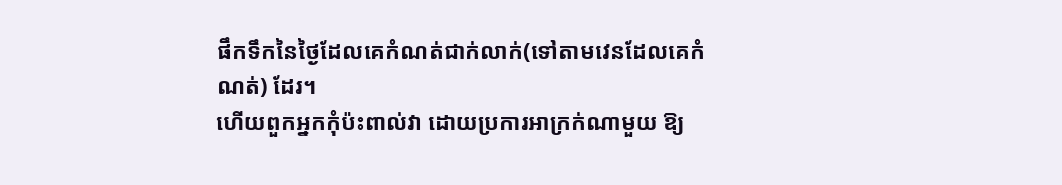ផឹកទឹកនៃថ្ងៃដែលគេកំណត់ជាក់លាក់(ទៅតាមវេនដែលគេកំណត់) ដែរ។
ហើយពួកអ្នកកុំប៉ះពាល់វា ដោយប្រការអាក្រក់ណាមួយ ឱ្យ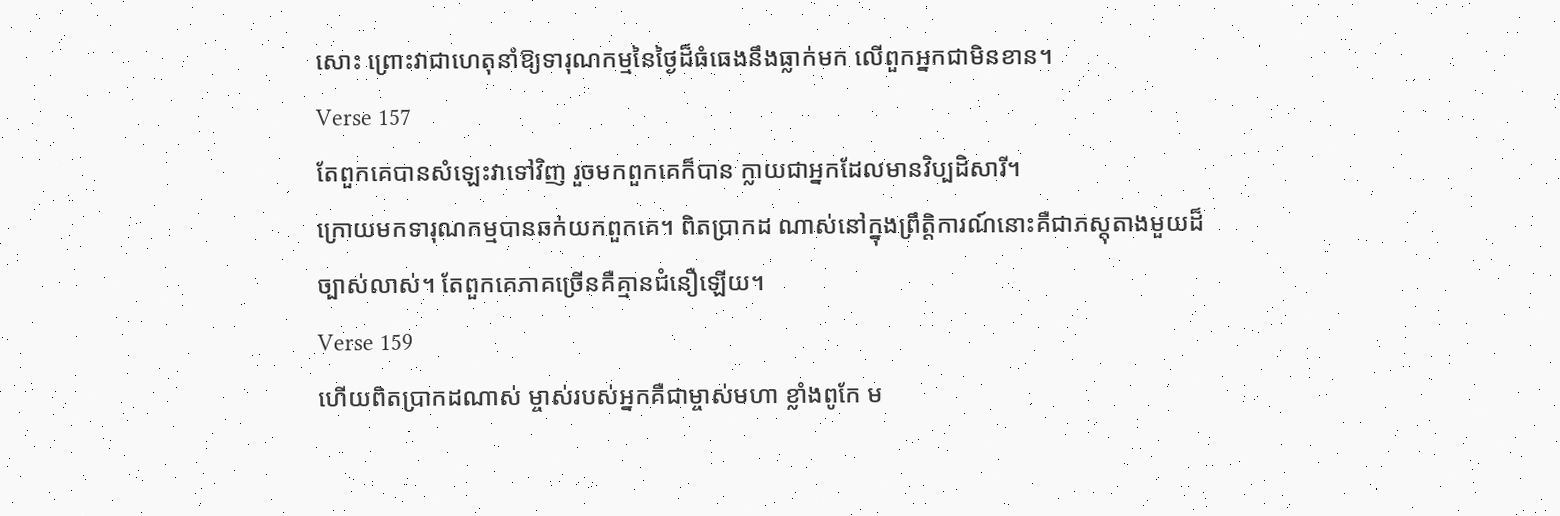សោះ ព្រោះវាជាហេតុនាំឱ្យទារុណកម្មនៃថ្ងៃដ៏ធំធេងនឹងធ្លាក់មក លើពួកអ្នកជាមិនខាន។
Verse 157
តែពួកគេបានសំឡេះវាទៅវិញ រួចមកពួកគេក៏បាន ក្លាយជាអ្នកដែលមានវិប្បដិសារី។
ក្រោយមកទារុណកម្មបានឆក់យកពួកគេ។ ពិតប្រាកដ ណាស់នៅក្នុងព្រឹត្ដិការណ៍នោះគឺជាភស្ដុតាងមួយដ៏ច្បាស់លាស់។ តែពួកគេភាគច្រើនគឺគ្មានជំនឿឡើយ។
Verse 159
ហើយពិតប្រាកដណាស់ ម្ចាស់របស់អ្នកគឺជាម្ចាស់មហា ខ្លាំងពូកែ ម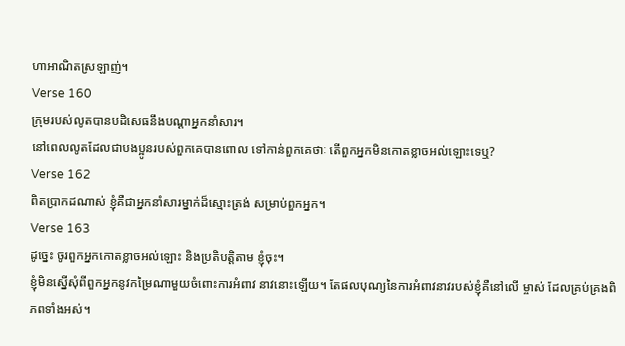ហាអាណិតស្រឡាញ់។
Verse 160
ក្រុមរបស់លូតបានបដិសេធនឹងបណ្ដាអ្នកនាំសារ។
នៅពេលលូតដែលជាបងប្អូនរបស់ពួកគេបានពោល ទៅកាន់ពួកគេថាៈ តើពួកអ្នកមិនកោតខ្លាចអល់ឡោះទេឬ?
Verse 162
ពិតប្រាកដណាស់ ខ្ញុំគឺជាអ្នកនាំសារម្នាក់ដ៏ស្មោះត្រង់ សម្រាប់ពួកអ្នក។
Verse 163
ដូចេ្នះ ចូរពួកអ្នកកោតខ្លាចអល់ឡោះ និងប្រតិបត្ដិតាម ខ្ញុំចុះ។
ខ្ញុំមិនស្នើសុំពីពួកអ្នកនូវកម្រៃណាមួយចំពោះការអំពាវ នាវនោះឡើយ។ តែផលបុណ្យនៃការអំពាវនាវរបស់ខ្ញុំគឺនៅលើ ម្ចាស់ ដែលគ្រប់គ្រងពិភពទាំងអស់។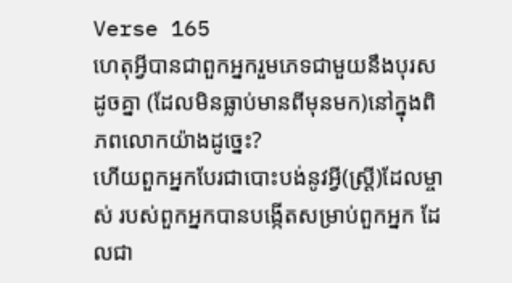Verse 165
ហេតុអ្វីបានជាពួកអ្នករួមភេទជាមួយនឹងបុរសដូចគ្នា (ដែលមិនធ្លាប់មានពីមុនមក)នៅក្នុងពិភពលោកយ៉ាងដូចេ្នះ?
ហើយពួកអ្នកបែរជាបោះបង់នូវអ្វី(ស្រី្ដ)ដែលម្ចាស់ របស់ពួកអ្នកបានបង្កើតសម្រាប់ពួកអ្នក ដែលជា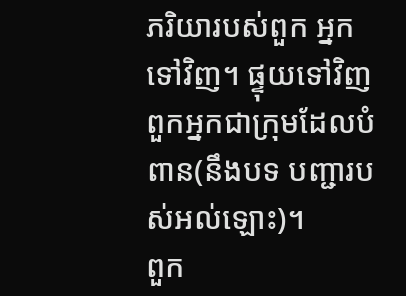ភរិយារបស់ពួក អ្នកទៅវិញ។ ផ្ទុយទៅវិញ ពួកអ្នកជាក្រុមដែលបំពាន(នឹងបទ បញ្ជារបស់អល់ឡោះ)។
ពួក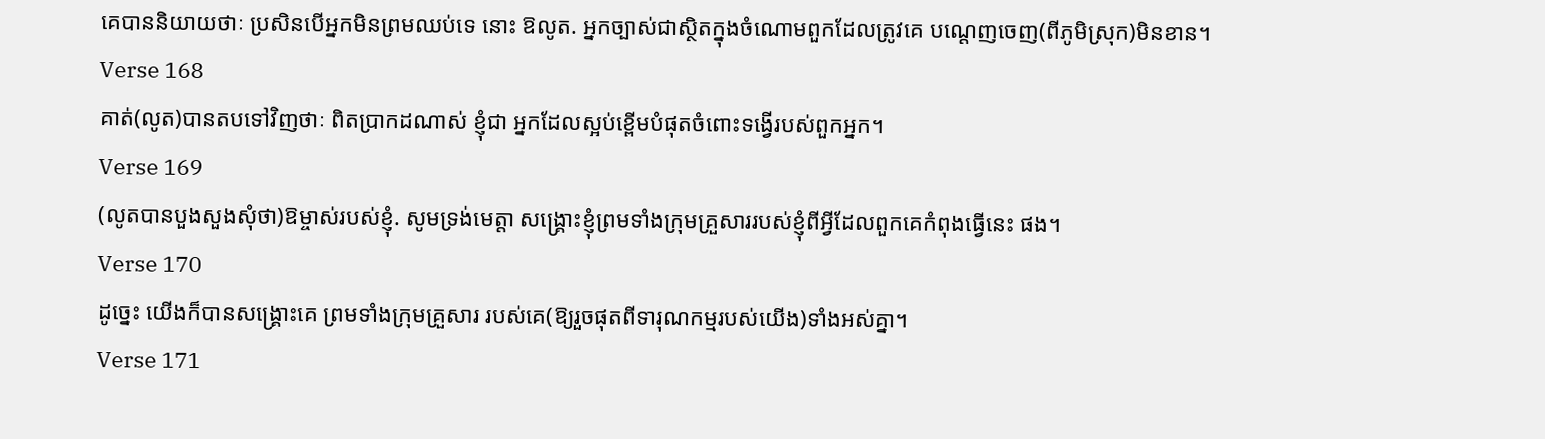គេបាននិយាយថាៈ ប្រសិនបើអ្នកមិនព្រមឈប់ទេ នោះ ឱលូត. អ្នកច្បាស់ជាស្ថិតក្នុងចំណោមពួកដែលត្រូវគេ បណេ្ដញចេញ(ពីភូមិស្រុក)មិនខាន។
Verse 168
គាត់(លូត)បានតបទៅវិញថាៈ ពិតប្រាកដណាស់ ខ្ញុំជា អ្នកដែលស្អប់ខ្ពើមបំផុតចំពោះទង្វើរបស់ពួកអ្នក។
Verse 169
(លូតបានបួងសួងសុំថា)ឱម្ចាស់របស់ខ្ញុំ. សូមទ្រង់មេត្ដា សង្គ្រោះខ្ញុំព្រមទាំងក្រុមគ្រួសាររបស់ខ្ញុំពីអ្វីដែលពួកគេកំពុងធ្វើនេះ ផង។
Verse 170
ដូចេ្នះ យើងក៏បានសង្គ្រោះគេ ព្រមទាំងក្រុមគ្រួសារ របស់គេ(ឱ្យរួចផុតពីទារុណកម្មរបស់យើង)ទាំងអស់គ្នា។
Verse 171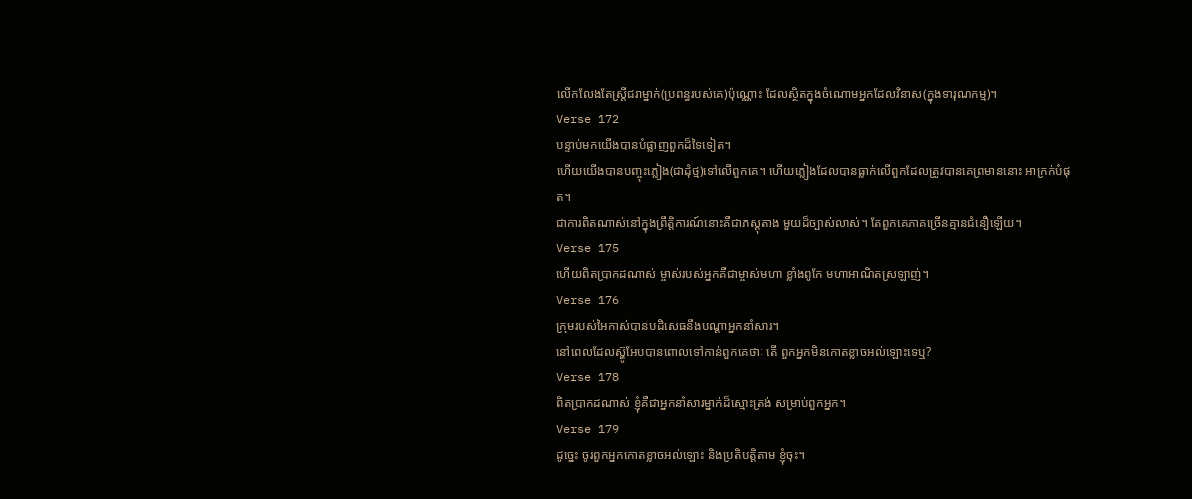លើកលែងតែស្ដ្រីជរាម្នាក់(ប្រពន្ធរបស់គេ)ប៉ុណ្ណោះ ដែលស្ថិតក្នុងចំណោមអ្នកដែលវិនាស(ក្នុងទារុណកម្ម)។
Verse 172
បន្ទាប់មកយើងបានបំផ្លាញពួកដ៏ទៃទៀត។
ហើយយើងបានបញ្ចុះភ្លៀង(ជាដុំថ្ម)ទៅលើពួកគេ។ ហើយភ្លៀងដែលបានធ្លាក់លើពួកដែលត្រូវបានគេព្រមាននោះ អាក្រក់បំផុត។
ជាការពិតណាស់នៅក្នុងព្រឹត្ដិការណ៍នោះគឺជាភស្ដុតាង មួយដ៏ច្បាស់លាស់។ តែពួកគេភាគច្រើនគ្មានជំនឿឡើយ។
Verse 175
ហើយពិតប្រាកដណាស់ ម្ចាស់របស់អ្នកគឺជាម្ចាស់មហា ខ្លាំងពូកែ មហាអាណិតស្រឡាញ់។
Verse 176
ក្រុមរបស់អៃកាស់បានបដិសេធនឹងបណ្ដាអ្នកនាំសារ។
នៅពេលដែលស្ហ៊ូអែបបានពោលទៅកាន់ពួកគេថាៈ តើ ពួកអ្នកមិនកោតខ្លាចអល់ឡោះទេឬ?
Verse 178
ពិតប្រាកដណាស់ ខ្ញុំគឺជាអ្នកនាំសារម្នាក់ដ៏ស្មោះត្រង់ សម្រាប់ពួកអ្នក។
Verse 179
ដូចេ្នះ ចូរពួកអ្នកកោតខ្លាចអល់ឡោះ និងប្រតិបត្ដិតាម ខ្ញុំចុះ។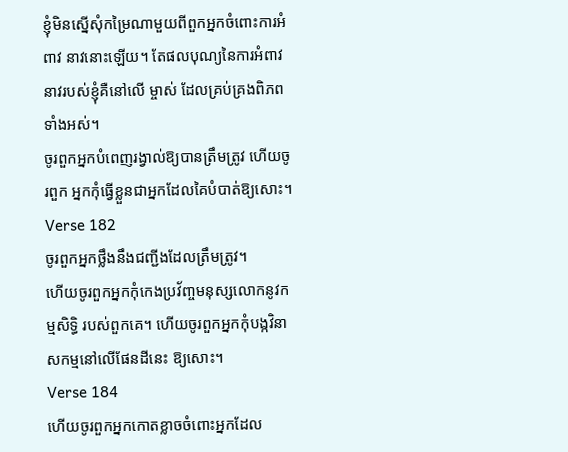ខ្ញុំមិនស្នើសុំកម្រៃណាមួយពីពួកអ្នកចំពោះការអំពាវ នាវនោះឡើយ។ តែផលបុណ្យនៃការអំពាវនាវរបស់ខ្ញុំគឺនៅលើ ម្ចាស់ ដែលគ្រប់គ្រងពិភពទាំងអស់។
ចូរពួកអ្នកបំពេញរង្វាល់ឱ្យបានត្រឹមត្រូវ ហើយចូរពួក អ្នកកុំធ្វើខ្លួនជាអ្នកដែលគៃបំបាត់ឱ្យសោះ។
Verse 182
ចូរពួកអ្នកថ្លឹងនឹងជញ្ជីងដែលត្រឹមត្រូវ។
ហើយចូរពួកអ្នកកុំកេងប្រវ័ពា្ចមនុស្សលោកនូវកម្មសិទ្ធិ របស់ពួកគេ។ ហើយចូរពួកអ្នកកុំបង្កវិនាសកម្មនៅលើផែនដីនេះ ឱ្យសោះ។
Verse 184
ហើយចូរពួកអ្នកកោតខ្លាចចំពោះអ្នកដែល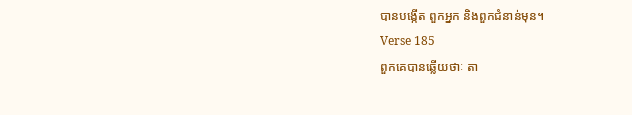បានបង្កើត ពួកអ្នក និងពួកជំនាន់មុន។
Verse 185
ពួកគេបានឆ្លើយថាៈ តា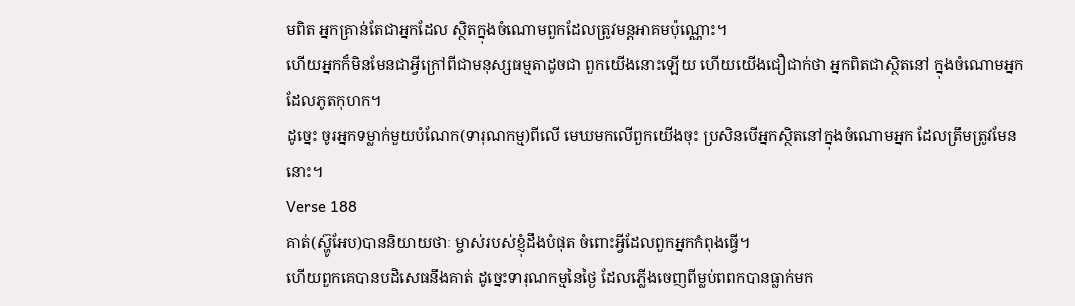មពិត អ្នកគ្រាន់តែជាអ្នកដែល ស្ថិតក្នុងចំណោមពួកដែលត្រូវមន្ដអាគមប៉ុណ្ណោះ។
ហើយអ្នកក៏មិនមែនជាអ្វីក្រៅពីជាមនុស្សធម្មតាដូចជា ពួកយើងនោះឡើយ ហើយយើងជឿជាក់ថា អ្នកពិតជាស្ថិតនៅ ក្នុងចំណោមអ្នកដែលភូតកុហក។
ដូចេ្នះ ចូរអ្នកទម្លាក់មួយបំណែក(ទារុណកម្ម)ពីលើ មេឃមកលើពួកយើងចុះ ប្រសិនបើអ្នកស្ថិតនៅក្នុងចំណោមអ្នក ដែលត្រឹមត្រូវមែននោះ។
Verse 188
គាត់(ស៊្ហូអែប)បាននិយាយថាៈ ម្ចាស់របស់ខ្ញុំដឹងបំផុត ចំពោះអ្វីដែលពួកអ្នកកំពុងធ្វើ។
ហើយពួកគេបានបដិសេធនឹងគាត់ ដូចេ្នះទារុណកម្មនៃថ្ងៃ ដែលភ្លើងចេញពីម្លប់ពពកបានធ្លាក់មក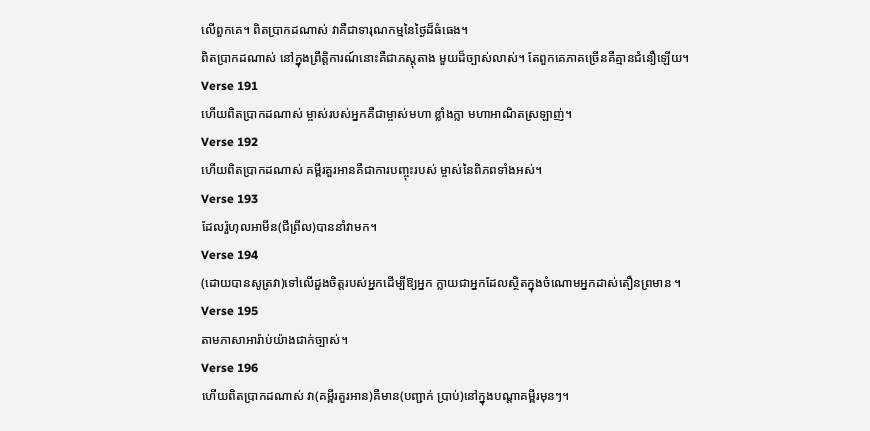លើពួកគេ។ ពិតប្រាកដណាស់ វាគឺជាទារុណកម្មនៃថ្ងៃដ៏ធំធេង។
ពិតប្រាកដណាស់ នៅក្នុងព្រឹត្ដិការណ៍នោះគឺជាភស្ដុតាង មួយដ៏ច្បាស់លាស់។ តែពួកគេភាគច្រើនគឺគ្មានជំនឿឡើយ។
Verse 191
ហើយពិតប្រាកដណាស់ ម្ចាស់របស់អ្នកគឺជាម្ចាស់មហា ខ្លាំងក្លា មហាអាណិតស្រឡាញ់។
Verse 192
ហើយពិតប្រាកដណាស់ គម្ពីរគួរអានគឺជាការបញ្ចុះរបស់ ម្ចាស់នៃពិភពទាំងអស់។
Verse 193
ដែលរ៉ួហុលអាមីន(ជីព្រីល)បាននាំវាមក។
Verse 194
(ដោយបានសូត្រវា)ទៅលើដួងចិត្ដរបស់អ្នកដើម្បីឱ្យអ្នក ក្លាយជាអ្នកដែលស្ថិតក្នុងចំណោមអ្នកដាស់តឿនព្រមាន ។
Verse 195
តាមភាសាអារ៉ាប់យ៉ាងជាក់ច្បាស់។
Verse 196
ហើយពិតប្រាកដណាស់ វា(គម្ពីរគួរអាន)គឺមាន(បញ្ជាក់ ប្រាប់)នៅក្នុងបណ្ដាគម្ពីរមុនៗ។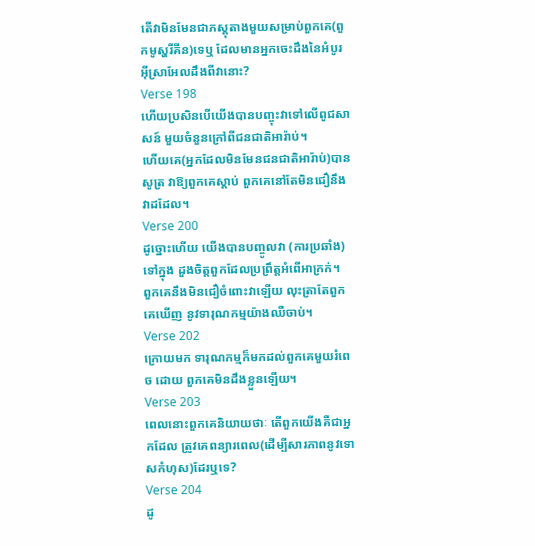តើវាមិនមែនជាភស្ដុតាងមួយសម្រាប់ពួកគេ(ពួកមូស្ហរីគីន)ទេឬ ដែលមានអ្នកចេះដឹងនៃអំបូរអ៊ីស្រាអែលដឹងពីវានោះ?
Verse 198
ហើយប្រសិនបើយើងបានបញ្ចុះវាទៅលើពូជសាសន៍ មួយចំនួនក្រៅពីជនជាតិអារ៉ាប់។
ហើយគេ(អ្នកដែលមិនមែនជនជាតិអារ៉ាប់)បានសូត្រ វាឱ្យពួកគេស្ដាប់ ពួកគេនៅតែមិនជឿនឹងវាដដែល។
Verse 200
ដូច្នោះហើយ យើងបានបញ្ចូលវា (ការប្រឆាំង)ទៅក្នុង ដួងចិត្ដពួកដែលប្រព្រឹត្ដអំពើអាក្រក់។
ពួកគេនឹងមិនជឿចំពោះវាឡើយ លុះត្រាតែពួកគេឃើញ នូវទារុណកម្មយ៉ាងឈឺចាប់។
Verse 202
ក្រោយមក ទារុណកម្មក៏មកដល់ពួកគេមួយរំពេច ដោយ ពួកគេមិនដឹងខ្លួនឡើយ។
Verse 203
ពេលនោះពួកគេនិយាយថាៈ តើពួកយើងគឺជាអ្នកដែល ត្រូវគេពន្យារពេល(ដើម្បីសារភាពនូវទោសកំហុស)ដែរឬទេ?
Verse 204
ដូ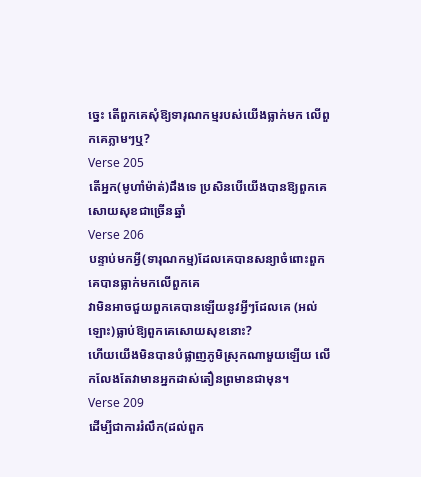ចេ្នះ តើពួកគេសុំឱ្យទារុណកម្មរបស់យើងធ្លាក់មក លើពួកគេភ្លាមៗឬ?
Verse 205
តើអ្នក(មូហាំម៉ាត់)ដឹងទេ ប្រសិនបើយើងបានឱ្យពួកគេ សោយសុខជាច្រើនឆ្នាំ
Verse 206
បន្ទាប់មកអ្វី(ទារុណកម្ម)ដែលគេបានសន្យាចំពោះពួក គេបានធ្លាក់មកលើពួកគេ
វាមិនអាចជួយពួកគេបានឡើយនូវអ្វីៗដែលគេ (អល់ឡោះ)ធ្លាប់ឱ្យពួកគេសោយសុខនោះ?
ហើយយើងមិនបានបំផ្លាញភូមិស្រុកណាមួយឡើយ លើកលែងតែវាមានអ្នកដាស់តឿនព្រមានជាមុន។
Verse 209
ដើម្បីជាការរំលឹក(ដល់ពួក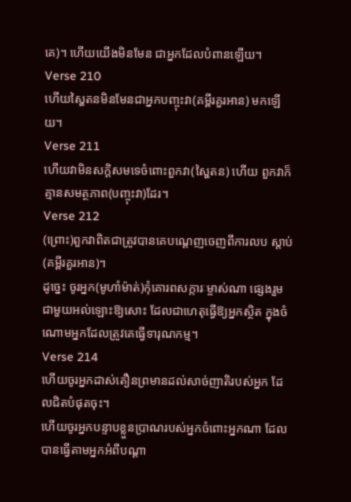គេ)។ ហើយយើងមិនមែន ជាអ្នកដែលបំពានឡើយ។
Verse 210
ហើយស្ហៃតនមិនមែនជាអ្នកបញ្ចុះវា(គម្ពីរគួរអាន) មកឡើយ។
Verse 211
ហើយវាមិនសក្ដិសមទេចំពោះពួកវា(ស្ហៃតន) ហើយ ពួកវាក៏គ្មានសមត្ថភាព(បញ្ចុះវា)ដែរ។
Verse 212
(ព្រោះ)ពួកវាពិតជាត្រូវបានគេបណេ្ដញចេញពីការលប ស្ដាប់(គម្ពីរគួរអាន)។
ដូចេ្នះ ចូរអ្នក(មូហាំម៉ាត់)កុំគោរពសក្ការៈម្ចាស់ណា ផេ្សងរួមជាមួយអល់ឡោះឱ្យសោះ ដែលជាហេតុធ្វើឱ្យអ្នកស្ថិត ក្នុងចំណោមអ្នកដែលត្រូវគេធ្វើទារុណកម្ម។
Verse 214
ហើយចូរអ្នកដាស់តឿនព្រមានដល់សាច់ញាតិរបស់អ្នក ដែលជិតបំផុតចុះ។
ហើយចូរអ្នកបន្ទាបខ្លួនប្រាណរបស់អ្នកចំពោះអ្នកណា ដែលបានធ្វើតាមអ្នកអំពីបណ្ដា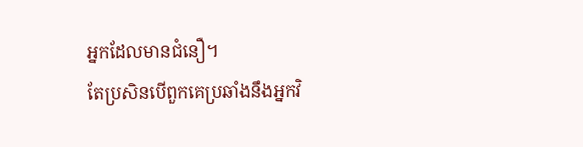អ្នកដែលមានជំនឿ។
តែប្រសិនបើពួកគេប្រឆាំងនឹងអ្នកវិ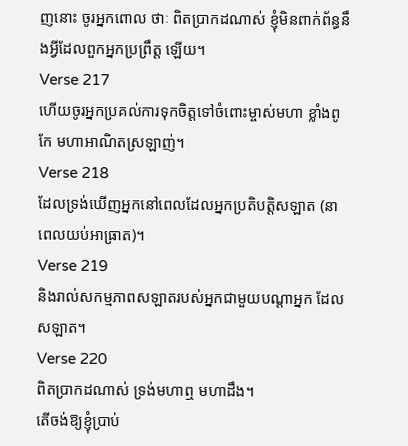ញនោះ ចូរអ្នកពោល ថាៈ ពិតប្រាកដណាស់ ខ្ញុំមិនពាក់ព័ន្ធនឹងអ្វីដែលពួកអ្នកប្រព្រឹត្ដ ឡើយ។
Verse 217
ហើយចូរអ្នកប្រគល់ការទុកចិត្ដទៅចំពោះម្ចាស់មហា ខ្លាំងពូកែ មហាអាណិតស្រឡាញ់។
Verse 218
ដែលទ្រង់ឃើញអ្នកនៅពេលដែលអ្នកប្រតិបត្ដិសឡាត (នាពេលយប់អាធ្រាត)។
Verse 219
និងរាល់សកម្មភាពសឡាតរបស់អ្នកជាមួយបណ្ដាអ្នក ដែលសឡាត។
Verse 220
ពិតប្រាកដណាស់ ទ្រង់មហាឮ មហាដឹង។
តើចង់ឱ្យខ្ញុំប្រាប់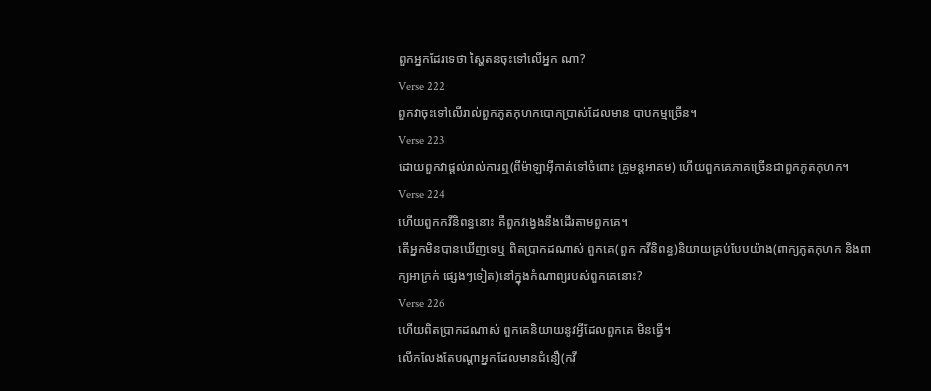ពួកអ្នកដែរទេថា ស្ហៃតនចុះទៅលើអ្នក ណា?
Verse 222
ពួកវាចុះទៅលើរាល់ពួកភូតកុហកបោកប្រាស់ដែលមាន បាបកម្មច្រើន។
Verse 223
ដោយពួកវាផ្ដល់រាល់ការឮ(ពីម៉ាឡាអ៊ីកាត់ទៅចំពោះ គ្រូមន្ដអាគម) ហើយពួកគេភាគច្រើនជាពួកភូតកុហក។
Verse 224
ហើយពួកកវីនិពន្ធនោះ គឺពួកវងេ្វងនឹងដើរតាមពួកគេ។
តើអ្នកមិនបានឃើញទេឬ ពិតប្រាកដណាស់ ពួកគេ(ពួក កវីនិពន្ធ)និយាយគ្រប់បែបយ៉ាង(ពាក្យភូតកុហក និងពាក្យអាក្រក់ ផេ្សងៗទៀត)នៅក្នុងកំណាព្យរបស់ពួកគេនោះ?
Verse 226
ហើយពិតប្រាកដណាស់ ពួកគេនិយាយនូវអ្វីដែលពួកគេ មិនធ្វើ។
លើកលែងតែបណ្ដាអ្នកដែលមានជំនឿ(កវី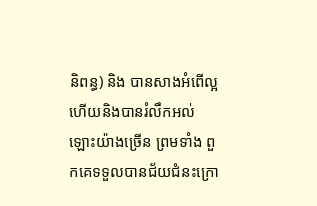និពន្ធ) និង បានសាងអំពើល្អ ហើយនិងបានរំលឹកអល់ឡោះយ៉ាងច្រើន ព្រមទាំង ពួកគេទទួលបានជ័យជំនះក្រោ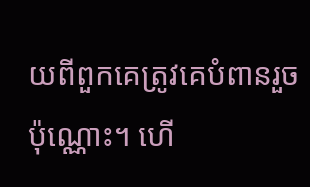យពីពួកគេត្រូវគេបំពានរួចប៉ុណ្ណោះ។ ហើ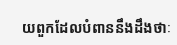យពួកដែលបំពាននឹងដឹងថាៈ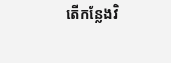តើកន្លែងវិ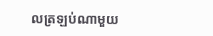លត្រឡប់ណាមួយ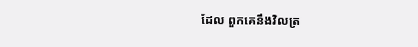ដែល ពួកគេនឹងវិលត្រ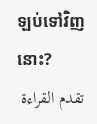ឡប់ទៅវិញនោះ?
تقدم القراءة